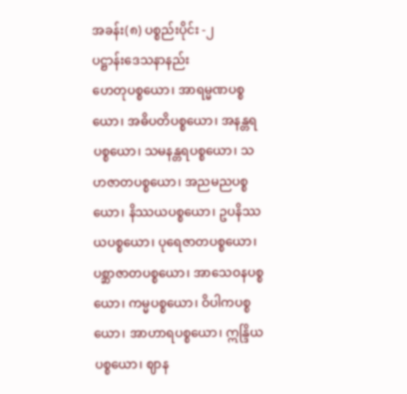အခန်း(၈) ပစ္စည်းပိုင်း -၂
ပဋ္ဌာန်းဒေသနာနည်း
ဟေတုပစ္စယော၊ အာရမ္မဏပစ္စယော၊ အဓိပတိပစ္စယော၊ အနန္တရပစ္စယော၊ သမနန္တရပစ္စယော၊ သဟဇာတပစ္စယော၊ အညမညပစ္စယော၊ နိဿယပစ္စယော၊ ဥပနိဿယပစ္စယော၊ ပုရေဇာတပစ္စယော၊ ပစ္ဆာဇာတပစ္စယော၊ အာသေဝနပစ္စယော၊ ကမ္မပစ္စယော၊ ဝိပါကပစ္စယော၊ အာဟာရပစ္စယော၊ ဣန္ဒြိယပစ္စယော၊ ဈာန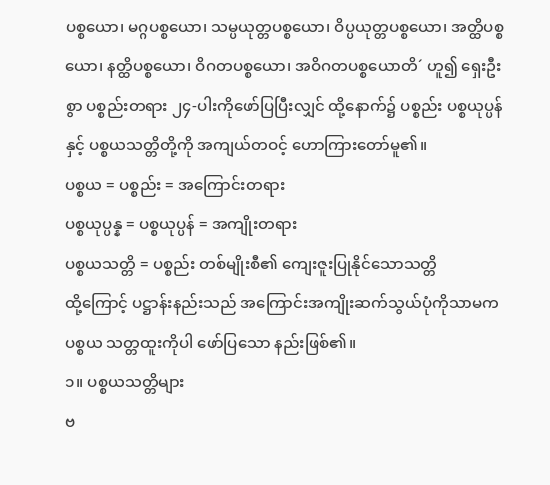ပစ္စယော၊ မဂ္ဂပစ္စယော၊ သမ္ပယုတ္တပစ္စယော၊ ဝိပ္ပယုတ္တပစ္စယော၊ အတ္ထိပစ္စယော၊ နတ္ထိပစ္စယော၊ ဝိဂတပစ္စယော၊ အဝိဂတပစ္စယောတိ´ ဟူ၍ ရှေးဦးစွာ ပစ္စည်းတရား ၂၄-ပါးကိုဖော်ပြပြီးလျှင် ထို့နောက်၌ ပစ္စည်း ပစ္စယုပ္ပန်နှင့် ပစ္စယသတ္တိတို့ကို အကျယ်တဝင့် ဟောကြားတော်မူ၏။
ပစ္စယ = ပစ္စည်း = အကြောင်းတရား
ပစ္စယုပ္ပန္န = ပစ္စယုပ္ပန် = အကျိုးတရား
ပစ္စယသတ္တိ = ပစ္စည်း တစ်မျိုးစီ၏ ကျေးဇူးပြုနိုင်သောသတ္တိ
ထို့ကြောင့် ပဋ္ဌာန်းနည်းသည် အကြောင်းအကျိုးဆက်သွယ်ပုံကိုသာမက ပစ္စယ သတ္တထူးကိုပါ ဖော်ပြသော နည်းဖြစ်၏။
၁။ ပစ္စယသတ္တိများ
ဗ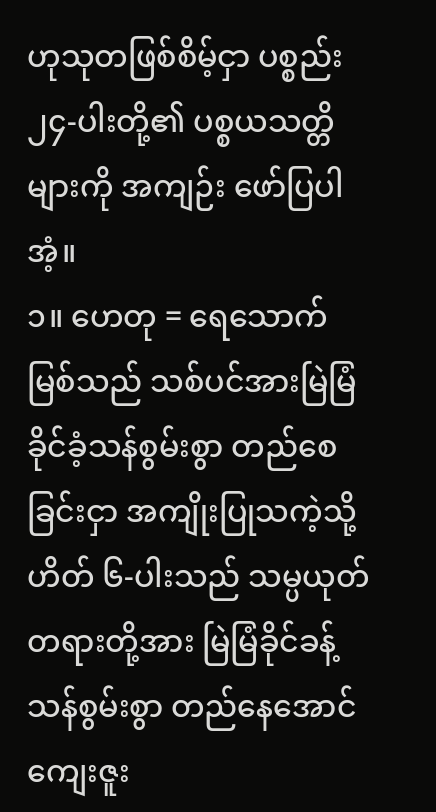ဟုသုတဖြစ်စိမ့်ငှာ ပစ္စည်း ၂၄-ပါးတို့၏ ပစ္စယသတ္တိများကို အကျဉ်း ဖော်ပြပါအံ့။
၁။ ဟေတု = ရေသောက်မြစ်သည် သစ်ပင်အားမြဲမြံခိုင်ခံ့သန်စွမ်းစွာ တည်စေခြင်းငှာ အကျိုးပြုသကဲ့သို့ ဟိတ် ၆-ပါးသည် သမ္ပယုတ်တရားတို့အား မြဲမြံခိုင်ခန့်သန်စွမ်းစွာ တည်နေအောင် ကျေးဇူး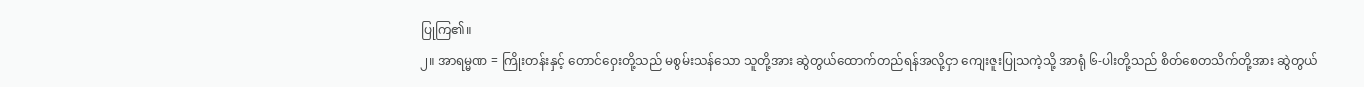ပြုကြ၏။
၂။ အာရမ္မဏ = ကြိုးတန်းနှင့် တောင်ဝှေးတို့သည် မစွမ်းသန်သော သူတို့အား ဆွဲတွယ်ထောက်တည်ရန်အလို့ငှာ ကျေးဇူးပြုသကဲ့သို့ အာရုံ ၆-ပါးတို့သည် စိတ်စေတသိက်တို့အား ဆွဲတွယ်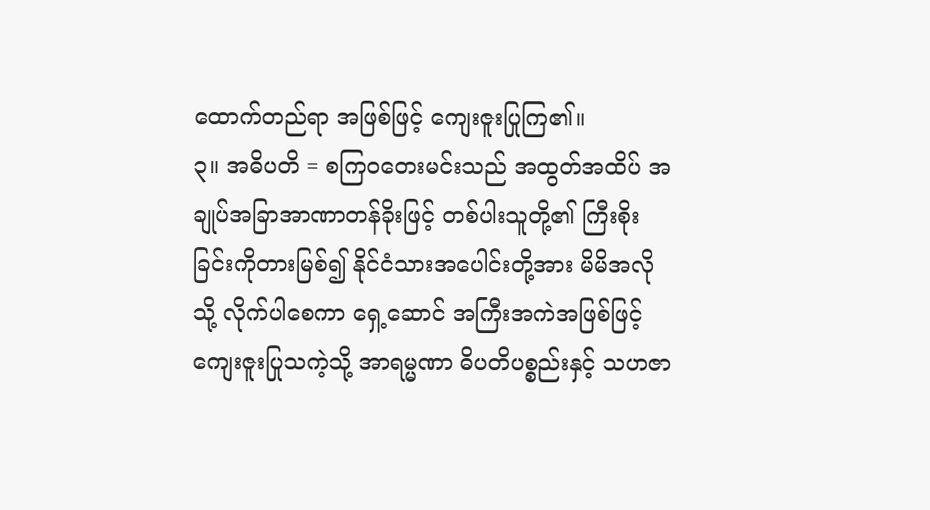ထောက်တည်ရာ အဖြစ်ဖြင့် ကျေးဇူးပြုကြ၏။
၃။ အဓိပတိ = စကြဝတေးမင်းသည် အထွတ်အထိပ် အချုပ်အခြာအာဏာတန်ခိုးဖြင့် တစ်ပါးသူတို့၏ ကြီးစိုးခြင်းကိုတားမြစ်၍ နိုင်ငံသားအပေါင်းတို့အား မိမိအလိုသို့ လိုက်ပါစေကာ ရှေ့ဆောင် အကြီးအကဲအဖြစ်ဖြင့် ကျေးဇူးပြုသကဲ့သို့ အာရမ္မဏာ ဓိပတိပစ္စည်းနှင့် သဟဇာ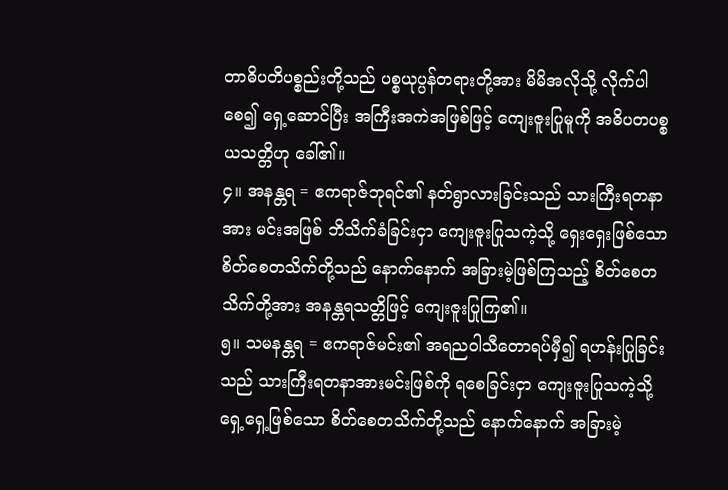တာဓိပတိပစ္စည်းတို့သည် ပစ္စယုပ္ပန်တရားတို့အား မိမိအလိုသို့ လိုက်ပါစေ၍ ရှေ့ဆောင်ပြီး အကြီးအကဲအဖြစ်ဖြင့် ကျေးဇူးပြုမူကို အဓိပတပစ္စယသတ္တိဟု ခေါ်၏။
၄။ အနန္တရ = ဧကရာဇ်ဘုရင်၏ နတ်ရွာလားခြင်းသည် သားကြီးရတနာအား မင်းအဖြစ် ဘိသိက်ခံခြင်းငှာ ကျေးဇူးပြုသကဲ့သို့ ရှေးရှေးဖြစ်သော စိတ်စေတသိက်တို့သည် နောက်နောက် အခြားမဲ့ဖြစ်ကြသည့် စိတ်စေတသိက်တို့အား အနန္တရသတ္တိဖြင့် ကျေးဇူးပြုကြ၏။
၅။ သမနန္တရ = ဧကရာဇ်မင်း၏ အရညဝါသီတောရပ်မှီ၍ ရဟန်းပြုခြင်းသည် သားကြီးရတနာအားမင်းဖြစ်ကို ရစေခြင်းငှာ ကျေးဇူးပြုသကဲ့သို့ ရှေ့ရှေ့ဖြစ်သော စိတ်စေတသိက်တို့သည် နောက်နောက် အခြားမဲ့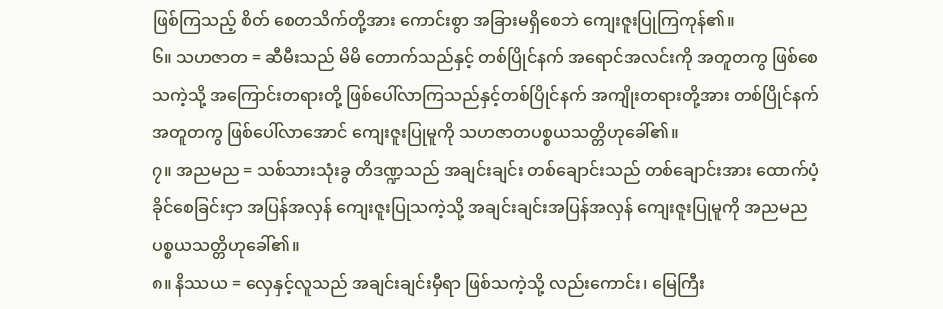ဖြစ်ကြသည့် စိတ် စေတသိက်တို့အား ကောင်းစွာ အခြားမရှိစေဘဲ ကျေးဇူးပြုကြကုန်၏။
၆။ သဟဇာတ = ဆီမီးသည် မိမိ တောက်သည်နှင့် တစ်ပြိုင်နက် အရောင်အလင်းကို အတူတကွ ဖြစ်စေသကဲ့သို့ အကြောင်းတရားတို့ ဖြစ်ပေါ်လာကြသည်နှင့်တစ်ပြိုင်နက် အကျိုးတရားတို့အား တစ်ပြိုင်နက် အတူတကွ ဖြစ်ပေါ်လာအောင် ကျေးဇူးပြုမူကို သဟဇာတပစ္စယသတ္တိဟုခေါ်၏။
၇။ အညမည = သစ်သားသုံးခွ တိဒဏ္ဍသည် အချင်းချင်း တစ်ချောင်းသည် တစ်ချောင်းအား ထောက်ပံ့ခိုင်စေခြင်းငှာ အပြန်အလှန် ကျေးဇူးပြုသကဲ့သို့ အချင်းချင်းအပြန်အလှန် ကျေးဇူးပြုမူကို အညမညပစ္စယသတ္တိဟုခေါ်၏။
၈။ နိဿယ = လှေနှင့်လူသည် အချင်းချင်းမှီရာ ဖြစ်သကဲ့သို့ လည်းကောင်း၊ မြေကြီး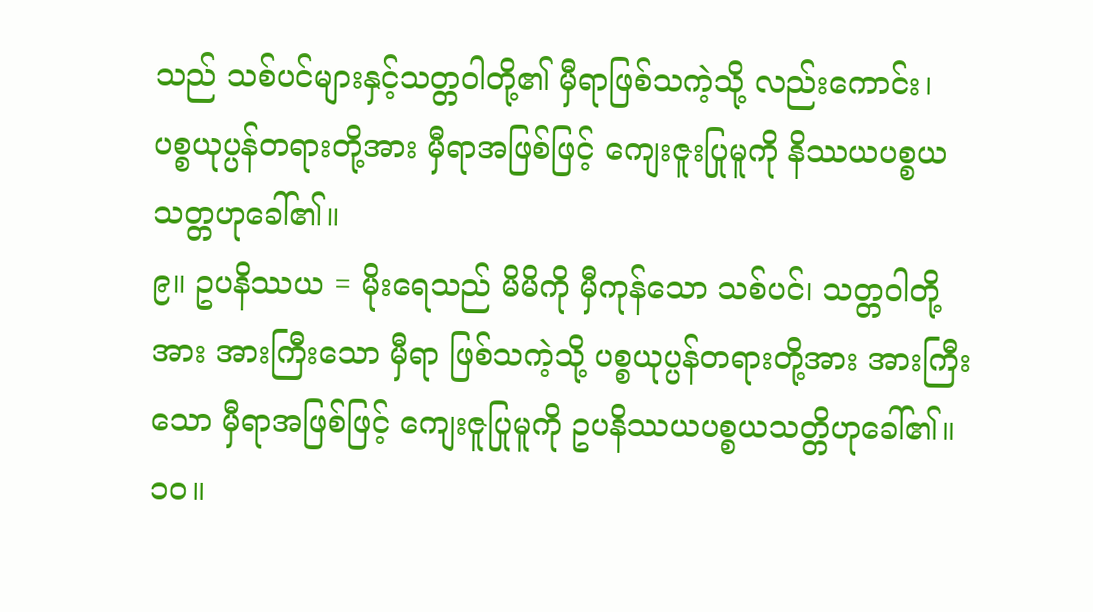သည် သစ်ပင်များနှင့်သတ္တဝါတို့၏ မှီရာဖြစ်သကဲ့သို့ လည်းကောင်း၊ ပစ္စယုပ္ပန်တရားတို့အား မှီရာအဖြစ်ဖြင့် ကျေးဇူးပြုမူကို နိဿယပစ္စယသတ္တဟုခေါ်၏။
၉။ ဥပနိဿယ = မိုးရေသည် မိမိကို မှီကုန်သော သစ်ပင်၊ သတ္တဝါတို့အား အားကြီးသော မှီရာ ဖြစ်သကဲ့သို့ ပစ္စယုပ္ပန်တရားတို့အား အားကြီးသော မှီရာအဖြစ်ဖြင့် ကျေးဇူပြုမူကို ဥပနိဿယပစ္စယသတ္တိဟုခေါ်၏။
၁၀။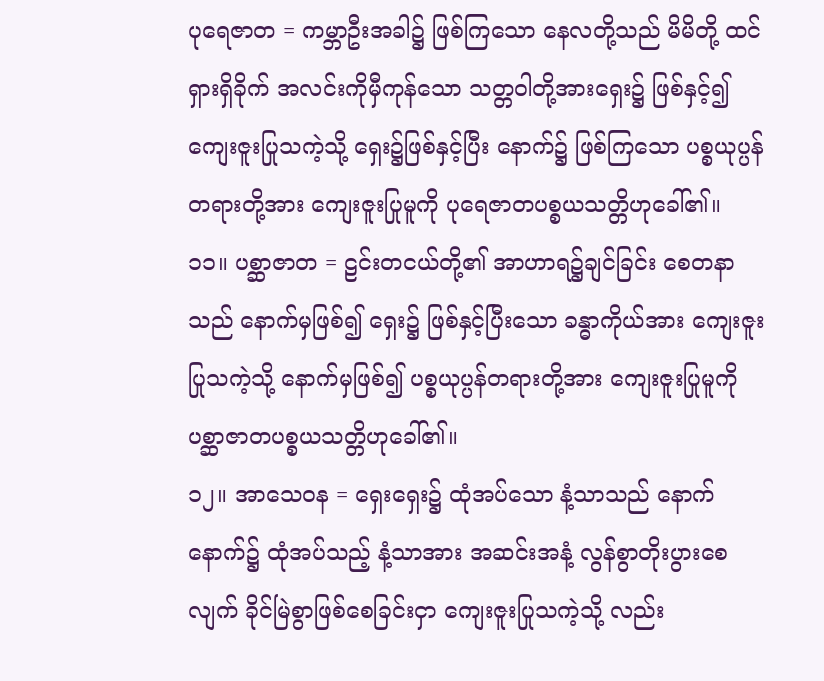ပုရေဇာတ = ကမ္ဘာဦးအခါ၌ ဖြစ်ကြသော နေလတို့သည် မိမိတို့ ထင်ရှားရှိခိုက် အလင်းကိုမှီကုန်သော သတ္တဝါတို့အားရှေး၌ ဖြစ်နှင့်၍ ကျေးဇူးပြုသကဲ့သို့ ရှေး၌ဖြစ်နှင့်ပြီး နောက်၌ ဖြစ်ကြသော ပစ္စယုပ္ပန်တရားတို့အား ကျေးဇူးပြုမူကို ပုရေဇာတပစ္စယသတ္တိဟုခေါ်၏။
၁၁။ ပစ္ဆာဇာတ = ဠင်းတငယ်တို့၏ အာဟာရ၌ချင်ခြင်း စေတနာသည် နောက်မှဖြစ်၍ ရှေး၌ ဖြစ်နှင့်ပြီးသော ခန္ဓာကိုယ်အား ကျေးဇူးပြုသကဲ့သို့ နောက်မှဖြစ်၍ ပစ္စယုပ္ပန်တရားတို့အား ကျေးဇူးပြုမူကို ပစ္ဆာဇာတပစ္စယသတ္တိဟုခေါ်၏။
၁၂။ အာသေဝန = ရှေးရှေး၌ ထုံအပ်သော နံ့သာသည် နောက်နောက်၌ ထုံအပ်သည့် နံ့သာအား အဆင်းအနံ့ လွန်စွာတိုးပွားစေလျက် ခိုင်မြဲစွာဖြစ်စေခြင်းငှာ ကျေးဇူးပြုသကဲ့သို့ လည်း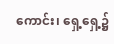ကောင်း၊ ရှေ့ရှေ့၌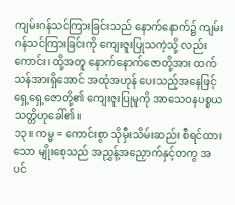ကျမ်းဂန်သင်ကြားခြင်းသည် နောက်နောက်၌ ကျမ်းဂန်သင်ကြားခြင်းကို ကျေးဇူးပြုသကဲ့သို့ လည်းကောင်း၊ ထို့အတူ နောက်နောက်ဇောတို့အား ထက်သန်အားရှိအောင် အထုံအဟုန် ပေးသည့်အနေဖြင့် ရှေ့ရှေ့ဇောတို့၏ ကျေးဇူးပြုမူကို အာသေဝနပစ္စယသတ္တိဟုခေါ်၏။
၁၃။ ကမ္မ = ကောင်းစွာ သိုမှီးသိမ်းဆည်း စီရင်ထားသော မျိုးစေ့သည် အညွှန့်အညှောက်နှင့်တကွ အပင်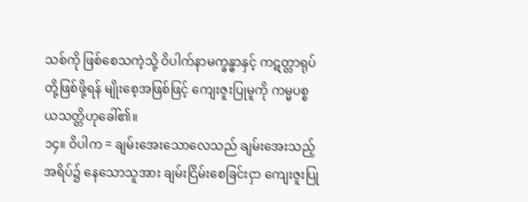သစ်ကို ဖြစ်စေသကဲ့သို့ ဝိပါက်နာမက္ခန္ဓာနှင့် ကဋတ္တာရုပ်တို့ဖြစ်ဖို့ရန် မျိုးစေ့အဖြစ်ဖြင့် ကျေးဇူးပြုမူကို ကမ္မပစ္စယသတ္တိဟုခေါ်၏။
၁၄။ ဝိပါက = ချမ်းအေးသောလေသည် ချမ်းအေးသည့်အရိပ်၌ နေသောသူအား ချမ်းငြိမ်းစေခြင်းငှာ ကျေးဇူးပြု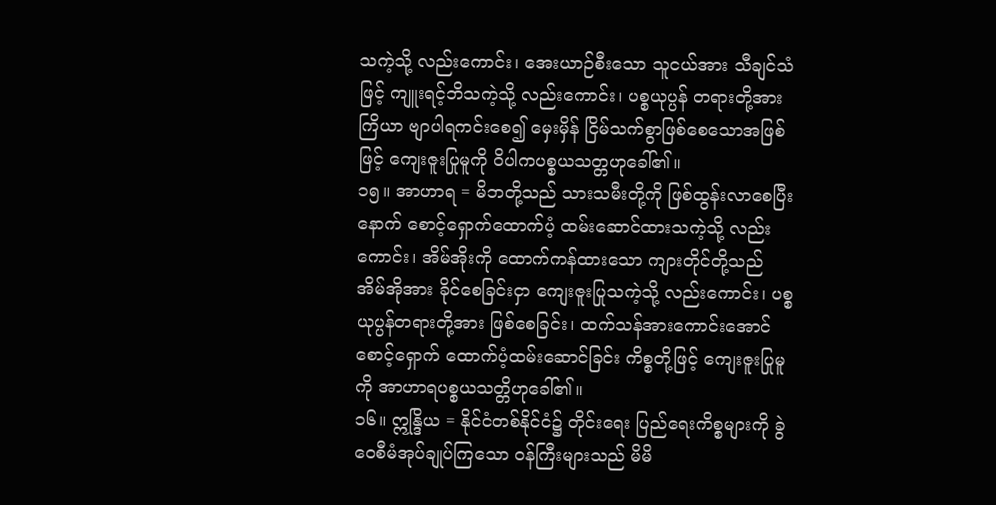သကဲ့သို့ လည်းကောင်း၊ အေးယာဉ်စီးသော သူငယ်အား သီချင်သံဖြင့် ကျူးရင့်ဘိသကဲ့သို့ လည်းကောင်း၊ ပစ္စယုပ္ပန် တရားတို့အား ကြိယာ ဗျာပါရကင်းစေ၍ မှေးမှိန် ငြိမ်သက်စွာဖြစ်စေသောအဖြစ်ဖြင့် ကျေးဇူးပြုမူကို ဝိပါကပစ္စယသတ္တဟုခေါ်၏။
၁၅။ အာဟာရ = မိဘတို့သည် သားသမီးတို့ကို ဖြစ်ထွန်းလာစေပြီးနောက် စောင့်ရှောက်ထောက်ပံ့ ထမ်းဆောင်ထားသကဲ့သို့ လည်းကောင်း၊ အိမ်အိုးကို ထောက်ကန်ထားသော ကျားတိုင်တို့သည် အိမ်အိုအား ခိုင်စေခြင်းငှာ ကျေးဇူးပြုသကဲ့သို့ လည်းကောင်း၊ ပစ္စယုပ္ပန်တရားတို့အား ဖြစ်စေခြင်း၊ ထက်သန်အားကောင်းအောင် စောင့်ရှောက် ထောက်ပံ့ထမ်းဆောင်ခြင်း ကိစ္စတို့ဖြင့် ကျေးဇူးပြုမူကို အာဟာရပစ္စယသတ္တိဟုခေါ်၏။
၁၆။ ဣန္ဒြိယ = နိုင်ငံတစ်နိုင်ငံ၌ တိုင်းရေး ပြည်ရေးကိစ္စများကို ခွဲဝေစီမံအုပ်ချုပ်ကြသော ဝန်ကြီးများသည် မိမိ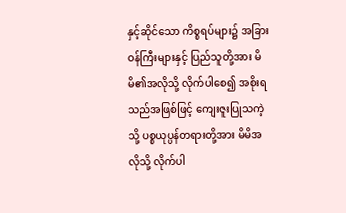နှင့်ဆိုင်သော ကိစ္စရပ်များ၌ အခြားဝန်ကြီးများနှင့် ပြည်သူတို့အား မိမိ၏အလိုသို့ လိုက်ပါစေ၍ အစိုးရသည်အဖြစ်ဖြင့် ကျေးဇူးပြုသကဲ့သို့ ပစ္စယုပ္ပန်တရားတို့အား မိမိအလိုသို့ လိုက်ပါ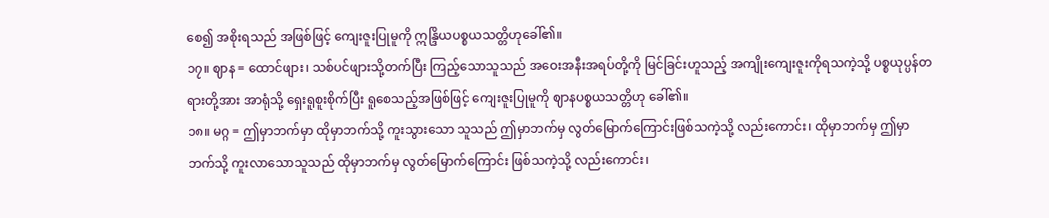စေ၍ အစိုးရသည် အဖြစ်ဖြင့် ကျေးဇူးပြုမူကို ဣန္ဒြိယပစ္စယသတ္တိဟုခေါ်၏။
၁၇။ ဈာန = ထောင်ဖျား၊ သစ်ပင်ဖျားသို့တက်ပြီး ကြည့်သောသူသည် အဝေးအနီးအရပ်တို့ကို မြင်ခြင်းဟူသည့် အကျိုးကျေးဇူးကိုရသကဲ့သို့ ပစ္စယုပ္ပန်တရားတို့အား အာရုံသို့ ရှေးရူစူးစိုက်ပြီး ရူစေသည့်အဖြစ်ဖြင့် ကျေးဇူးပြုမူကို ဈာနပစ္စယသတ္တိဟု ခေါ်၏။
၁၈။ မဂ္ဂ = ဤမှာဘက်မှာ ထိုမှာဘက်သို့ ကူးသွားသော သူသည် ဤမှာဘက်မှ လွတ်မြောက်ကြောင်းဖြစ်သကဲ့သို့ လည်းကောင်း၊ ထိုမှာဘက်မှ ဤမှာဘက်သို့ ကူးလာသောသူသည် ထိုမှာဘက်မှ လွတ်မြောက်ကြောင်း ဖြစ်သကဲ့သို့ လည်းကောင်း၊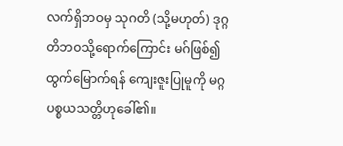လက်ရှိဘဝမှ သုဂတိ (သို့မဟုတ်) ဒုဂ္ဂတိဘဝသို့ရောက်ကြောင်း မဂ်ဖြစ်၍ ထွက်မြောက်ရန် ကျေးဇူးပြုမူကို မဂ္ဂပစ္စယသတ္တိဟုခေါ်၏။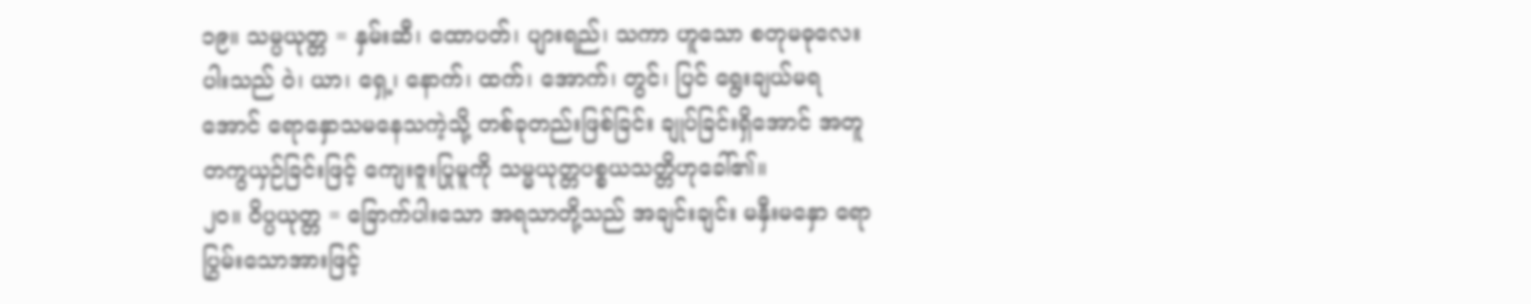၁၉။ သမ္ပယုတ္တ = နှမ်းဆီ၊ ထောပတ်၊ ပျားရည်၊ သကာ ဟူသော စတုမဓုလေးပါးသည် ဝဲ၊ ယာ၊ ရှေ့၊ နောက်၊ ထက်၊ အောက်၊ တွင်၊ ပြင် ရွေးချယ်မရအောင် ရောနှောသမနေသကဲ့သို့ တစ်ခုတည်းဖြစ်ခြင်း ချုပ်ခြင်းရှိအောင် အတူတကွယှဉ်ခြင်းဖြင့် ကျေးဇူးပြုမူကို သမ္မယုတ္တပစ္စယသတ္တိဟုခေါ်၏။
၂၀။ ဝိပ္ပယုတ္တ = ခြောက်ပါးသော အရသာတို့သည် အချင်းချင်း မနှီးမနှော ရောပြွမ်းသောအားဖြင့်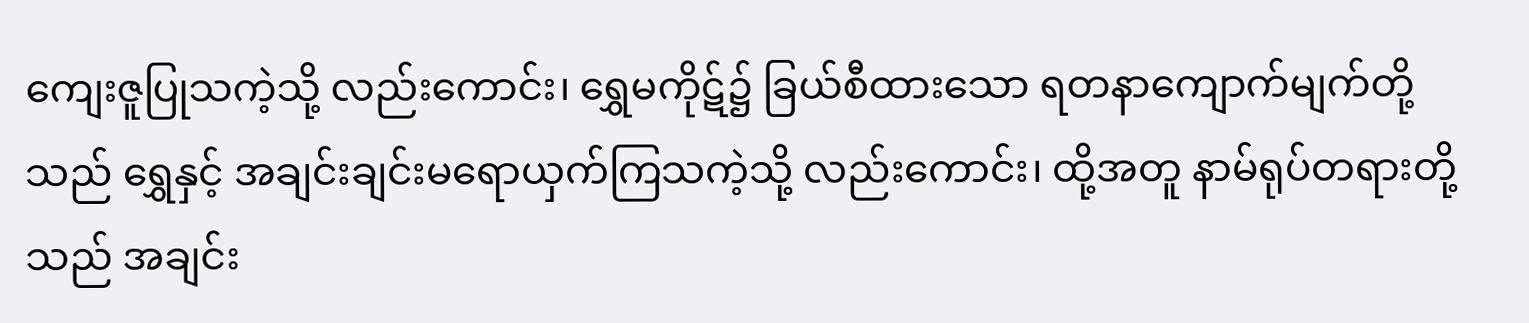ကျေးဇူပြုသကဲ့သို့ လည်းကောင်း၊ ရွှေမကိုဋ်၌ ခြယ်စီထားသော ရတနာကျောက်မျက်တို့သည် ရွှေနှင့် အချင်းချင်းမရောယှက်ကြသကဲ့သို့ လည်းကောင်း၊ ထို့အတူ နာမ်ရုပ်တရားတို့သည် အချင်း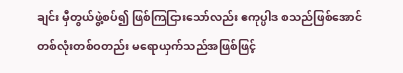ချင်း မှီတွယ်ဖွဲ့စပ်၍ ဖြစ်ကြငြားသော်လည်း ဧကုပ္ပါဒ စသည်ဖြစ်အောင် တစ်လုံးတစ်ဝတည်း မရောယှက်သည်အဖြစ်ဖြင့်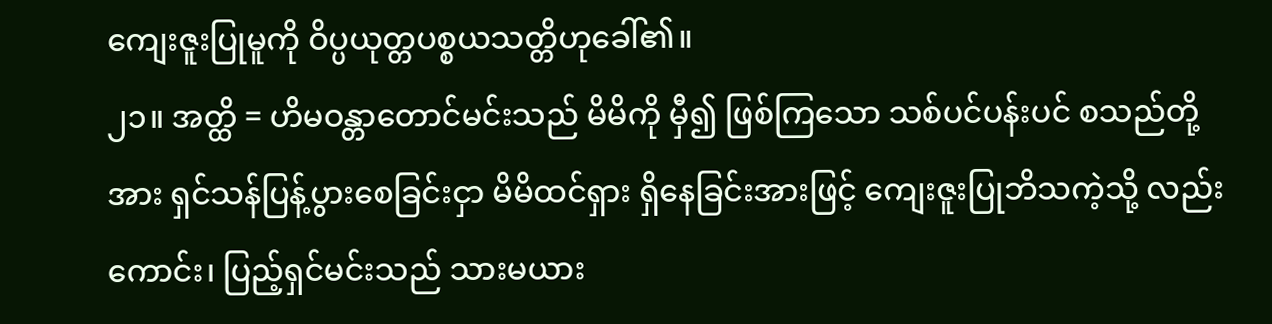ကျေးဇူးပြုမူကို ဝိပ္ပယုတ္တပစ္စယသတ္တိဟုခေါ်၏။
၂၁။ အတ္ထိ = ဟိမဝန္တာတောင်မင်းသည် မိမိကို မှီ၍ ဖြစ်ကြသော သစ်ပင်ပန်းပင် စသည်တို့အား ရှင်သန်ပြန့်ပွားစေခြင်းငှာ မိမိထင်ရှား ရှိနေခြင်းအားဖြင့် ကျေးဇူးပြုဘိသကဲ့သို့ လည်းကောင်း၊ ပြည့်ရှင်မင်းသည် သားမယား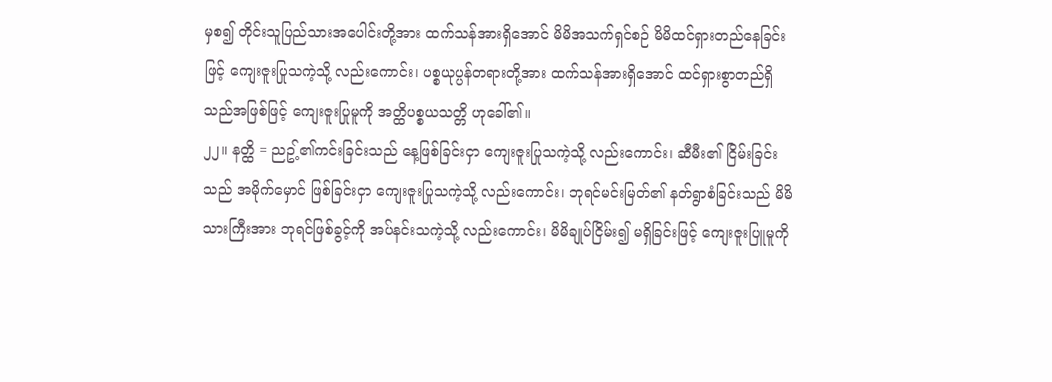မှစ၍ တိုင်းသူပြည်သားအပေါင်းတို့အား ထက်သန်အားရှိအောင် မိမိအသက်ရှင်စဉ် မိမိထင်ရှားတည်နေခြင်းဖြင့် ကျေးဇူးပြုသကဲ့သို့ လည်းကောင်း၊ ပစ္စယုပ္ပန်တရားတို့အား ထက်သန်အားရှိအောင် ထင်ရှားစွာတည်ရှိသည်အဖြစ်ဖြင့် ကျေးဇူးပြုမူကို အတ္ထိပစ္စယသတ္တိ ဟုခေါ်၏။
၂၂။ နတ္ထိ = ညဥ့်၏ကင်းခြင်းသည် နေ့ဖြစ်ခြင်းငှာ ကျေးဇူးပြုသကဲ့သို့ လည်းကောင်း၊ ဆီမီး၏ ငြိမ်းခြင်းသည် အမိုက်မှောင် ဖြစ်ခြင်းငှာ ကျေးဇူးပြုသကဲ့သို့ လည်းကောင်း၊ ဘုရင်မင်းမြတ်၏ နတ်ရွာစံခြင်းသည် မိမိသားကြီးအား ဘုရင်ဖြစ်ခွင့်ကို အပ်နင်းသကဲ့သို့ လည်းကောင်း၊ မိမိချုပ်ငြိမ်း၍ မရှိခြင်းဖြင့် ကျေးဇူးပြူမူကို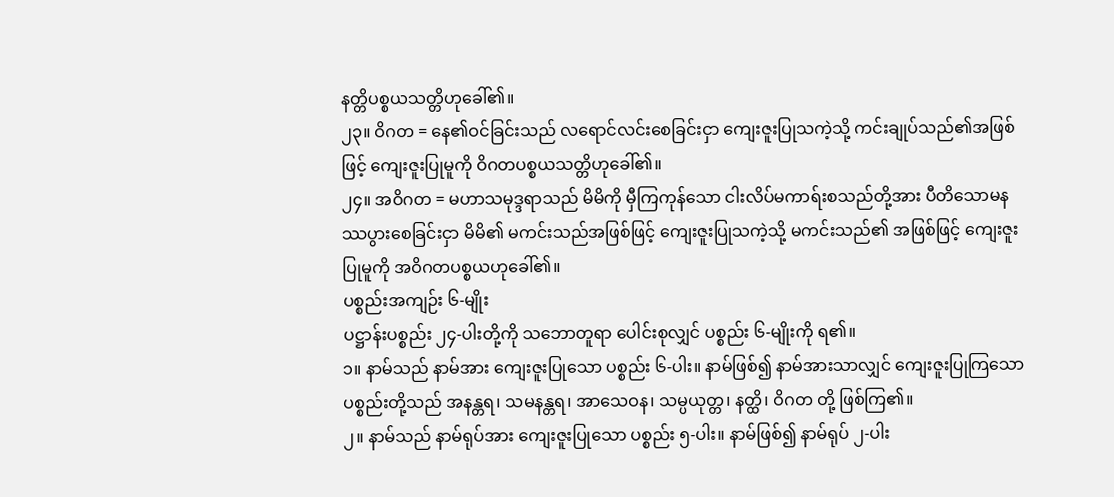နတ္တိပစ္စယသတ္တိဟုခေါ်၏။
၂၃။ ဝိဂတ = နေ၏ဝင်ခြင်းသည် လရောင်လင်းစေခြင်းငှာ ကျေးဇူးပြုသကဲ့သို့ ကင်းချုပ်သည်၏အဖြစ်ဖြင့် ကျေးဇူးပြုမူကို ဝိဂတပစ္စယသတ္တိဟုခေါ်၏။
၂၄။ အဝိဂတ = မဟာသမုဒ္ဒရာသည် မိမိကို မှီကြကုန်သော ငါးလိပ်မကာရ်းစသည်တို့အား ပီတိသောမနဿပွားစေခြင်းငှာ မိမိ၏ မကင်းသည်အဖြစ်ဖြင့် ကျေးဇူးပြုသကဲ့သို့ မကင်းသည်၏ အဖြစ်ဖြင့် ကျေးဇူးပြုမူကို အဝိဂတပစ္စယဟုခေါ်၏။
ပစ္စည်းအကျဉ်း ၆-မျိုး
ပဋ္ဌာန်းပစ္စည်း ၂၄-ပါးတို့ကို သဘောတူရာ ပေါင်းစုလျှင် ပစ္စည်း ၆-မျိုးကို ရ၏။
၁။ နာမ်သည် နာမ်အား ကျေးဇူးပြုသော ပစ္စည်း ၆-ပါး။ နာမ်ဖြစ်၍ နာမ်အားသာလျှင် ကျေးဇူးပြုကြသော ပစ္စည်းတို့သည် အနန္တရ၊ သမနန္တရ၊ အာသေဝန၊ သမ္ပယုတ္တ၊ နတ္ထိ၊ ဝိဂတ တို့ ဖြစ်ကြ၏။
၂။ နာမ်သည် နာမ်ရုပ်အား ကျေးဇူးပြုသော ပစ္စည်း ၅-ပါး။ နာမ်ဖြစ်၍ နာမ်ရုပ် ၂-ပါး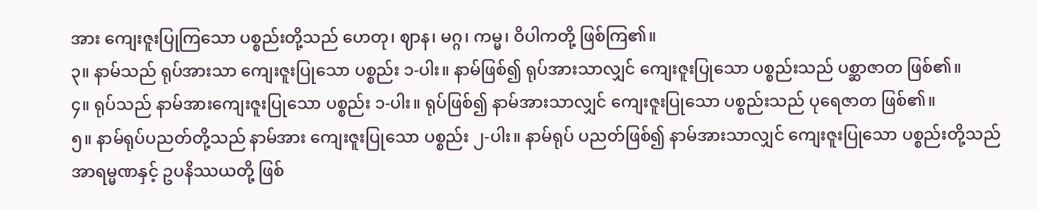အား ကျေးဇူးပြုကြသော ပစ္စည်းတို့သည် ဟေတု၊ ဈာန၊ မဂ္ဂ၊ ကမ္မ၊ ဝိပါကတို့ ဖြစ်ကြ၏။
၃။ နာမ်သည် ရုပ်အားသာ ကျေးဇူးပြုသော ပစ္စည်း ၁-ပါး။ နာမ်ဖြစ်၍ ရုပ်အားသာလျှင် ကျေးဇူးပြုသော ပစ္စည်းသည် ပစ္ဆာဇာတ ဖြစ်၏။
၄။ ရုပ်သည် နာမ်အားကျေးဇူးပြုသော ပစ္စည်း ၁-ပါး။ ရုပ်ဖြစ်၍ နာမ်အားသာလျှင် ကျေးဇူးပြုသော ပစ္စည်းသည် ပုရေဇာတ ဖြစ်၏။
၅။ နာမ်ရုပ်ပညတ်တို့သည် နာမ်အား ကျေးဇူးပြုသော ပစ္စည်း ၂-ပါး။ နာမ်ရုပ် ပညတ်ဖြစ်၍ နာမ်အားသာလျှင် ကျေးဇူးပြုသော ပစ္စည်းတို့သည် အာရမ္မဏနှင့် ဥပနိဿယတို့ ဖြစ်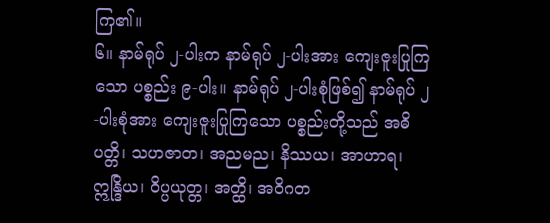ကြ၏။
၆။ နာမ်ရုပ် ၂-ပါးက နာမ်ရုပ် ၂-ပါးအား ကျေးဇူးပြုကြသော ပစ္စည်း ၉-ပါး။ နာမ်ရုပ် ၂-ပါးစုံဖြစ်၍ နာမ်ရုပ် ၂-ပါးစုံအား ကျေးဇူးပြုကြသော ပစ္စည်းတို့သည် အဓိပတ္တိ၊ သဟဇာတ၊ အညမည၊ နိဿယ၊ အာဟာရ၊ ဣန္ဒြိယ၊ ဝိပ္ပယုတ္တ၊ အတ္ထိ၊ အဝိဂတ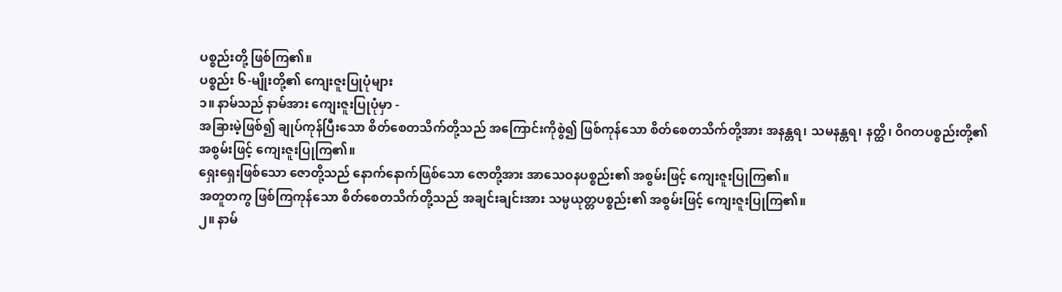ပစ္စည်းတို့ ဖြစ်ကြ၏။
ပစ္စည်း ၆-မျိုးတို့၏ ကျေးဇူးပြုပုံများ
၁။ နာမ်သည် နာမ်အား ကျေးဇူးပြုပုံမှာ -
အခြားမဲ့ဖြစ်၍ ချုပ်ကုန်ပြီးသော စိတ်စေတသိက်တို့သည် အကြောင်းကိုစွဲ၍ ဖြစ်ကုန်သော စိတ်စေတသိက်တို့အား အနန္တရ၊ သမနန္တရ၊ နတ္ထိ၊ ဝိဂတပစ္စည်းတို့၏ အစွမ်းဖြင့် ကျေးဇူးပြုကြ၏။
ရှေးရှေးဖြစ်သော ဇောတို့သည် နောက်နောက်ဖြစ်သော ဇောတို့အား အာသေဝနပစ္စည်း၏ အစွမ်းဖြင့် ကျေးဇူးပြုကြ၏။
အတူတကွ ဖြစ်ကြကုန်သော စိတ်စေတသိက်တို့သည် အချင်းချင်းအား သမ္ပယုတ္တပစ္စည်း၏ အစွမ်းဖြင့် ကျေးဇူးပြုကြ၏။
၂။ နာမ်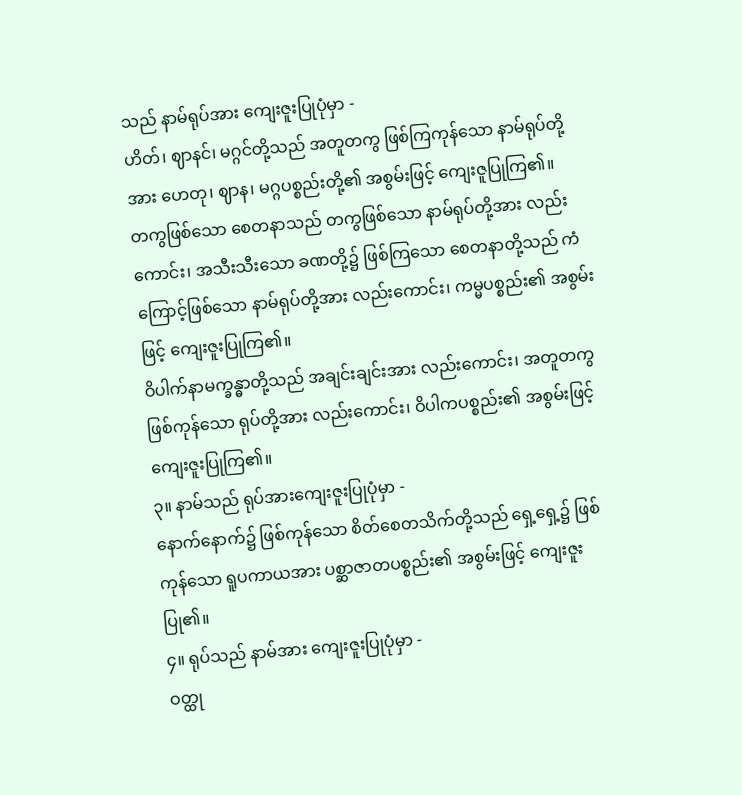သည် နာမ်ရုပ်အား ကျေးဇူးပြုပုံမှာ -
ဟိတ်၊ ဈာနင်၊ မဂ္ဂင်တို့သည် အတူတကွ ဖြစ်ကြကုန်သော နာမ်ရုပ်တို့အား ဟေတု၊ ဈာန၊ မဂ္ဂပစ္စည်းတို့၏ အစွမ်းဖြင့် ကျေးဇူပြုကြ၏။
တကွဖြစ်သော စေတနာသည် တကွဖြစ်သော နာမ်ရုပ်တို့အား လည်းကောင်း၊ အသီးသီးသော ခဏတို့၌ ဖြစ်ကြသော စေတနာတို့သည် ကံကြောင့်ဖြစ်သော နာမ်ရုပ်တို့အား လည်းကောင်း၊ ကမ္မပစ္စည်း၏ အစွမ်းဖြင့် ကျေးဇူးပြုကြ၏။
ဝိပါက်နာမက္ခန္ဓာတို့သည် အချင်းချင်းအား လည်းကောင်း၊ အတူတကွဖြစ်ကုန်သော ရုပ်တို့အား လည်းကောင်း၊ ဝိပါကပစ္စည်း၏ အစွမ်းဖြင့် ကျေးဇူးပြုကြ၏။
၃။ နာမ်သည် ရုပ်အားကျေးဇူးပြုပုံမှာ -
နောက်နောက်၌ ဖြစ်ကုန်သော စိတ်စေတသိက်တို့သည် ရှေ့ရှေ့၌ ဖြစ်ကုန်သော ရူပကာယအား ပစ္ဆာဇာတပစ္စည်း၏ အစွမ်းဖြင့် ကျေးဇူးပြု၏။
၄။ ရုပ်သည် နာမ်အား ကျေးဇူးပြုပုံမှာ -
ဝတ္ထု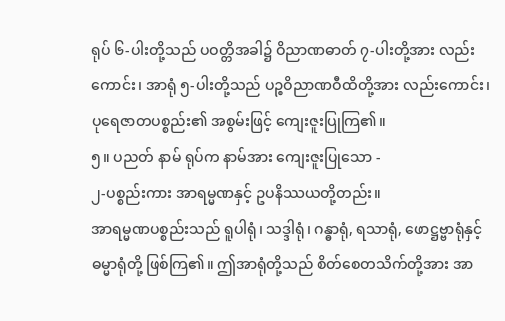ရုပ် ၆-ပါးတို့သည် ပဝတ္တိအခါ၌ ဝိညာဏဓာတ် ၇-ပါးတို့အား လည်းကောင်း၊ အာရုံ ၅-ပါးတို့သည် ပဉ္စဝိညာဏဝီထိတို့အား လည်းကောင်း၊ ပုရေဇာတပစ္စည်း၏ အစွမ်းဖြင့် ကျေးဇူးပြုကြ၏။
၅။ ပညတ် နာမ် ရုပ်က နာမ်အား ကျေးဇူးပြုသော -
၂-ပစ္စည်းကား အာရမ္မဏနှင့် ဥပနိဿယတို့တည်း။
အာရမ္မဏပစ္စည်းသည် ရူပါရုံ၊ သဒ္ဒါရုံ၊ ဂန္ဓာရုံ, ရသာရုံ, ဖောဋ္ဌဗ္ဗာရုံနှင့် ဓမ္မာရုံတို့ ဖြစ်ကြ၏။ ဤအာရုံတို့သည် စိတ်စေတသိက်တို့အား အာ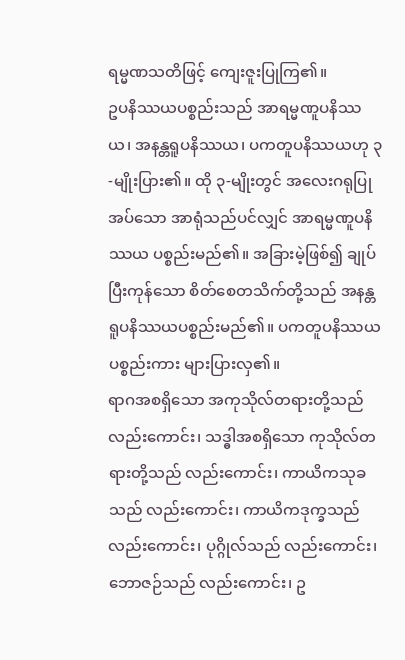ရမ္မဏသတိဖြင့် ကျေးဇူးပြုကြ၏။
ဥပနိဿယပစ္စည်းသည် အာရမ္မဏူပနိဿယ၊ အနန္တရူပနိဿယ၊ ပကတူပနိဿယဟု ၃-မျိုးပြား၏။ ထို ၃-မျိုးတွင် အလေးဂရုပြုအပ်သော အာရုံသည်ပင်လျှင် အာရမ္မဏူပနိဿယ ပစ္စည်းမည်၏။ အခြားမဲ့ဖြစ်၍ ချုပ်ပြီးကုန်သော စိတ်စေတသိက်တို့သည် အနန္တရူပနိဿယပစ္စည်းမည်၏။ ပကတူပနိဿယပစ္စည်းကား များပြားလှ၏။
ရာဂအစရှိသော အကုသိုလ်တရားတို့သည် လည်းကောင်း၊ သဒ္ဓါအစရှိသော ကုသိုလ်တရားတို့သည် လည်းကောင်း၊ ကာယိကသုခသည် လည်းကောင်း၊ ကာယိကဒုက္ခသည် လည်းကောင်း၊ ပုဂ္ဂိုလ်သည် လည်းကောင်း၊ ဘောဇဉ်သည် လည်းကောင်း၊ ဥ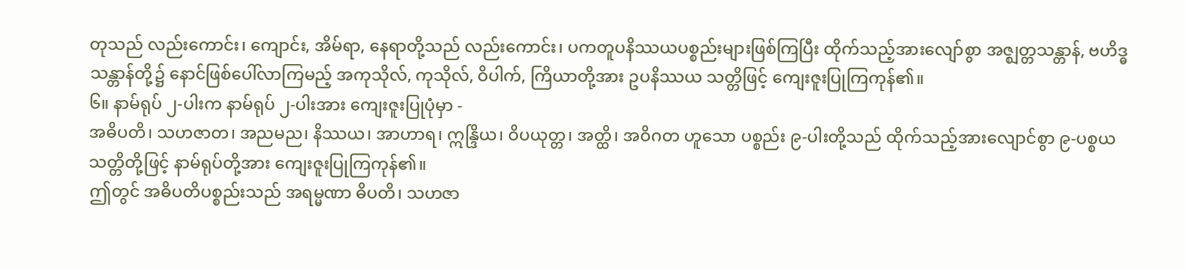တုသည် လည်းကောင်း၊ ကျောင်း, အိမ်ရာ, နေရာတို့သည် လည်းကောင်း၊ ပကတူပနိဿယပစ္စည်းများဖြစ်ကြပြီး ထိုက်သည့်အားလျော်စွာ အဇ္ဈတ္တသန္တာန်, ဗဟိဒ္ဓသန္တာန်တို့၌ နောင်ဖြစ်ပေါ်လာကြမည့် အကုသိုလ်, ကုသိုလ်, ဝိပါက်, ကြိယာတို့အား ဥပနိဿယ သတ္တိဖြင့် ကျေးဇူးပြုကြကုန်၏။
၆။ နာမ်ရုပ် ၂-ပါးက နာမ်ရုပ် ၂-ပါးအား ကျေးဇူးပြုပုံမှာ -
အဓိပတိ၊ သဟဇာတ၊ အညမည၊ နိဿယ၊ အာဟာရ၊ ဣန္ဒြိယ၊ ဝိပယုတ္တ၊ အတ္ထိ၊ အဝိဂတ ဟူသော ပစ္စည်း ၉-ပါးတို့သည် ထိုက်သည့်အားလျောင်စွာ ၉-ပစ္စယ သတ္တိတို့ဖြင့် နာမ်ရုပ်တို့အား ကျေးဇူးပြုကြကုန်၏။
ဤတွင် အဓိပတိပစ္စည်းသည် အရမ္မဏာ ဓိပတိ၊ သဟဇာ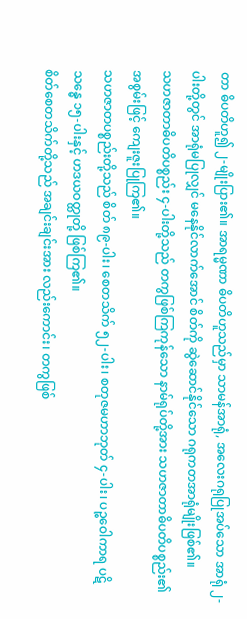တာ ဓိပတိဟူ၍ ၂-မျိုးပြား၏။ အာရမ္မဏာ ဓိပတိဟူသည်မှာ သာမန်အာရုံ, အလေးဂရုပြုအပ်သော အာရုံ ၂-ပါးတို့တွင် အာရုံမပြုလျှင် မနေနိုင်လာက်အောင် စိတ်ကို ဆွဲဆောင်နိုင်သော ဂရုကတအာရုံမျိုးဖြစ်၏။
သဟဇာတာဓိပတိပစ္စည်း ၄-ပါးတို့သည် တကွဖြစ်ကြကုန်သော နာမ်ရုပ်တို့အား သဟဇာတာဓိပတိပစ္စည်း၏ အစွမ်းဖြင့် ကျေးဇူးပြုကြ၏။
သဟဇာတပစ္စည်းတို့သည် စိတ် ၈၉-ပါး၊ စေတသိက် ၅၂-ပါး၊ စတုဇမဟာဘုတ် ၄-ပါး၊ ပဉ္စဝေါကာရ ပဋိသန္ဓေ ၁၅-ပါးနှင့် ဟဒယဝတ္ထုတို့ ဖြစ်ကြ၏။
စိတ်စေတသိက်တို့သည် အချင်းချင်းအား လည်းကောင်း၊ တကွဖြစ်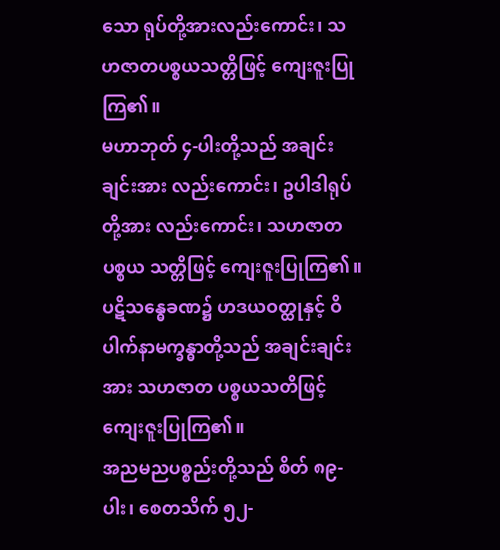သော ရုပ်တို့အားလည်းကောင်း၊ သဟဇာတပစ္စယသတ္တိဖြင့် ကျေးဇူးပြုကြ၏။
မဟာဘုတ် ၄-ပါးတို့သည် အချင်းချင်းအား လည်းကောင်း၊ ဥပါဒါရုပ်တို့အား လည်းကောင်း၊ သဟဇာတပစ္စယ သတ္တိဖြင့် ကျေးဇူးပြုကြ၏။
ပဋိသန္ဓေခဏ၌ ဟဒယဝတ္ထုနှင့် ဝိပါက်နာမက္ခန္ဓာတို့သည် အချင်းချင်းအား သဟဇာတ ပစ္စယသတိဖြင့် ကျေးဇူးပြုကြ၏။
အညမညပစ္စည်းတို့သည် စိတ် ၈၉-ပါး၊ စေတသိက် ၅၂-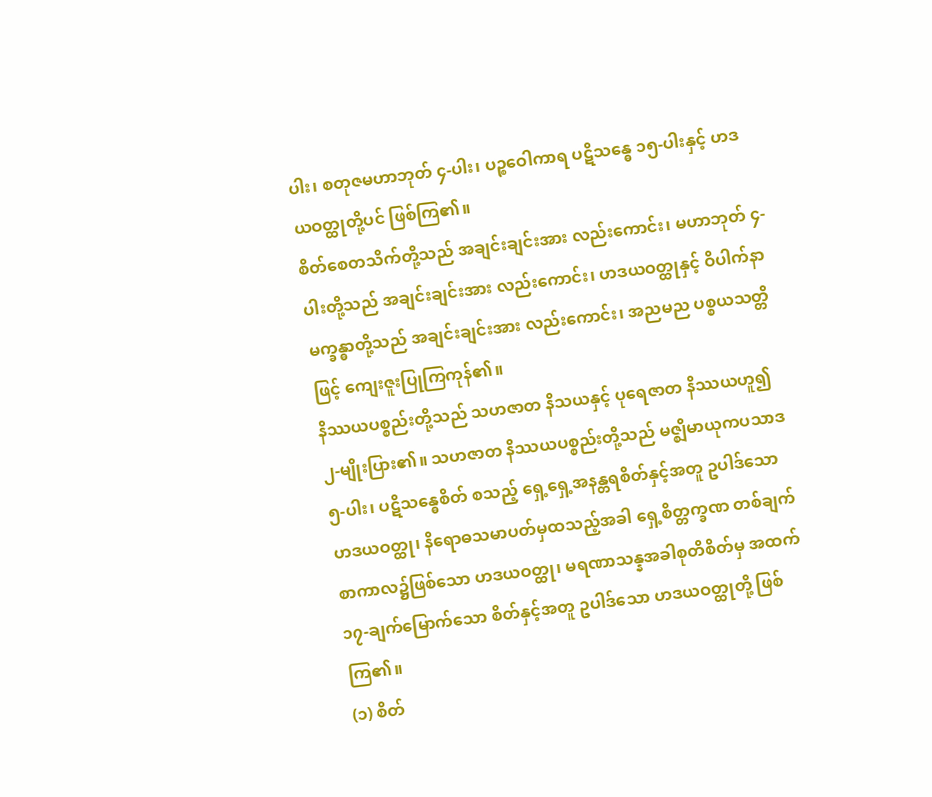ပါး၊ စတုဇမဟာဘုတ် ၄-ပါး၊ ပဉ္စဝေါကာရ ပဋိသန္ဓေ ၁၅-ပါးနှင့် ဟဒယဝတ္ထုတို့ပင် ဖြစ်ကြ၏။
စိတ်စေတသိက်တို့သည် အချင်းချင်းအား လည်းကောင်း၊ မဟာဘုတ် ၄-ပါးတို့သည် အချင်းချင်းအား လည်းကောင်း၊ ဟဒယဝတ္ထုနှင့် ဝိပါက်နာမက္ခန္ဓာတို့သည် အချင်းချင်းအား လည်းကောင်း၊ အညမည ပစ္စယသတ္တိဖြင့် ကျေးဇူးပြုကြကုန်၏။
နိဿယပစ္စည်းတို့သည် သဟဇာတ နိသယနှင့် ပုရေဇာတ နိဿယဟူ၍ ၂-မျိုးပြား၏။ သဟဇာတ နိဿယပစ္စည်းတို့သည် မဇ္ဈိမာယုကပသာဒ ၅-ပါး၊ ပဋိသန္ဓေစိတ် စသည့် ရှေ့ရှေ့အနန္တရစိတ်နှင့်အတူ ဥပါဒ်သော ဟဒယဝတ္ထု၊ နိရောဓသမာပတ်မှထသည့်အခါ ရှေ့စိတ္တက္ခဏ တစ်ချက်စာကာလ၌ဖြစ်သော ဟဒယဝတ္ထု၊ မရဏာသန္နအခါစုတိစိတ်မှ အထက် ၁၇-ချက်မြောက်သော စိတ်နှင့်အတူ ဥပါဒ်သော ဟဒယဝတ္ထုတို့ ဖြစ်ကြ၏။
(၁) စိတ်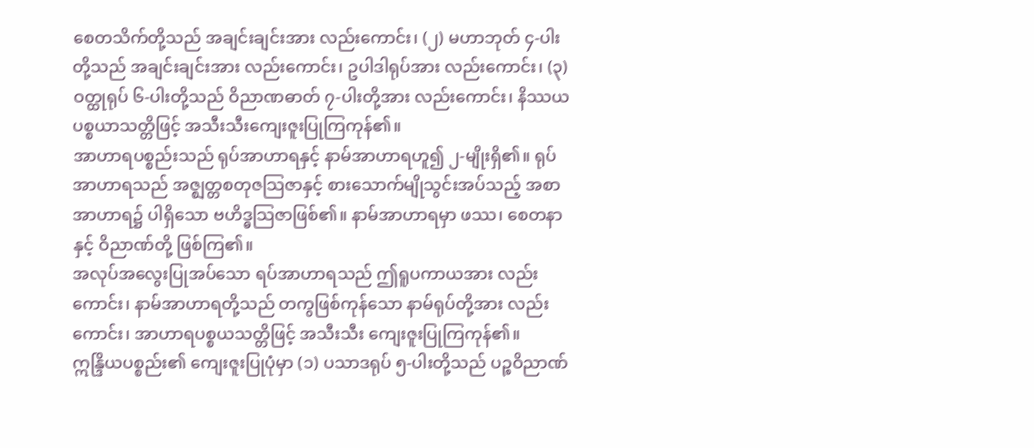စေတသိက်တို့သည် အချင်းချင်းအား လည်းကောင်း၊ (၂) မဟာဘုတ် ၄-ပါးတို့သည် အချင်းချင်းအား လည်းကောင်း၊ ဥပါဒါရုပ်အား လည်းကောင်း၊ (၃) ဝတ္ထုရုပ် ၆-ပါးတို့သည် ဝိညာဏဓာတ် ၇-ပါးတို့အား လည်းကောင်း၊ နိဿယပစ္စယာသတ္တိဖြင့် အသီးသီးကျေးဇူးပြုကြကုန်၏။
အာဟာရပစ္စည်းသည် ရုပ်အာဟာရနှင့် နာမ်အာဟာရဟူ၍ ၂-မျိုးရှိ၏။ ရုပ်အာဟာရသည် အဇ္ဈတ္တစတုဇသြဇာနှင့် စားသောက်မျိုသွင်းအပ်သည့် အစာအာဟာရ၌ ပါရှိသော ဗဟိဒ္ဓသြဇာဖြစ်၏။ နာမ်အာဟာရမှာ ဖဿ၊ စေတနာနှင့် ဝိညာဏ်တို့ ဖြစ်ကြ၏။
အလုပ်အလွေးပြုအပ်သော ရပ်အာဟာရသည် ဤရူပကာယအား လည်းကောင်း၊ နာမ်အာဟာရတို့သည် တကွဖြစ်ကုန်သော နာမ်ရုပ်တို့အား လည်းကောင်း၊ အာဟာရပစ္စယသတ္တိဖြင့် အသီးသီး ကျေးဇူးပြုကြကုန်၏။
ဣန္ဒြိယပစ္စည်း၏ ကျေးဇူးပြုပုံမှာ (၁) ပသာဒရုပ် ၅-ပါးတို့သည် ပဉ္စဝိညာဏ်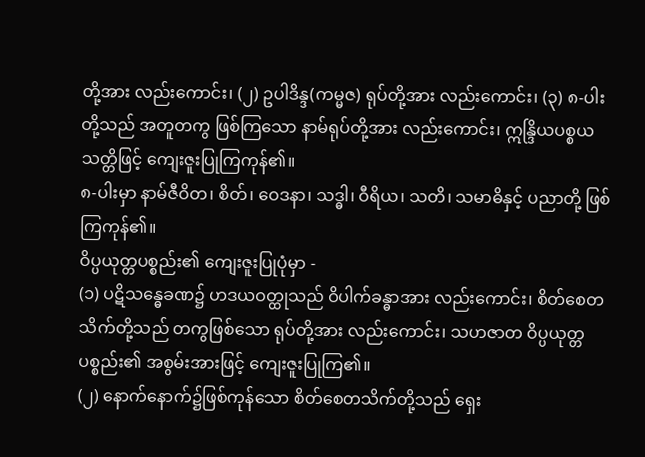တို့အား လည်းကောင်း၊ (၂) ဥပါဒိန္ဒ(ကမ္မဇ) ရုပ်တို့အား လည်းကောင်း၊ (၃) ၈-ပါးတို့သည် အတူတကွ ဖြစ်ကြသော နာမ်ရုပ်တို့အား လည်းကောင်း၊ ဣန္ဒြိယပစ္စယ သတ္တိဖြင့် ကျေးဇူးပြုကြကုန်၏။
၈-ပါးမှာ နာမ်ဇီဝိတ၊ စိတ်၊ ဝေဒနာ၊ သဒ္ဓါ၊ ဝီရိယ၊ သတိ၊ သမာဓိနှင့် ပညာတို့ ဖြစ်ကြကုန်၏။
ဝိပ္ပယုတ္တပစ္စည်း၏ ကျေးဇူးပြုပုံမှာ -
(၁) ပဋိသန္ဓေခဏ၌ ဟဒယဝတ္ထုသည် ဝိပါက်ခန္ဓာအား လည်းကောင်း၊ စိတ်စေတသိက်တို့သည် တကွဖြစ်သော ရုပ်တို့အား လည်းကောင်း၊ သဟဇာတ ဝိပ္ပယုတ္တပစ္စည်း၏ အစွမ်းအားဖြင့် ကျေးဇူးပြုကြ၏။
(၂) နောက်နောက်၌ဖြစ်ကုန်သော စိတ်စေတသိက်တို့သည် ရှေး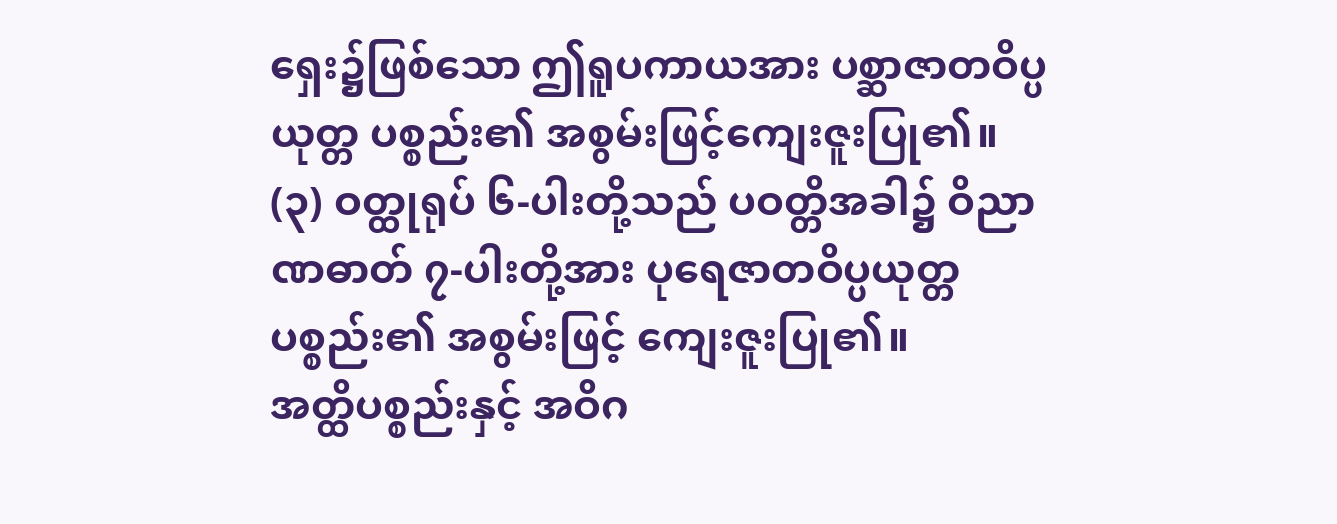ရှေး၌ဖြစ်သော ဤရူပကာယအား ပစ္ဆာဇာတဝိပ္ပယုတ္တ ပစ္စည်း၏ အစွမ်းဖြင့်ကျေးဇူးပြု၏။
(၃) ဝတ္ထုရုပ် ၆-ပါးတို့သည် ပဝတ္တိအခါ၌ ဝိညာဏဓာတ် ၇-ပါးတို့အား ပုရေဇာတဝိပ္ပယုတ္တ ပစ္စည်း၏ အစွမ်းဖြင့် ကျေးဇူးပြု၏။
အတ္ထိပစ္စည်းနှင့် အဝိဂ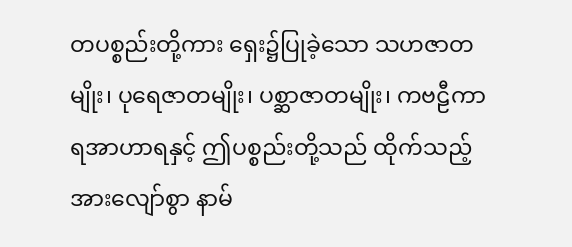တပစ္စည်းတို့ကား ရှေး၌ပြုခဲ့သော သဟဇာတမျိုး၊ ပုရေဇာတမျိုး၊ ပစ္ဆာဇာတမျိုး၊ ကဗဠီကာရအာဟာရနှင့် ဤပစ္စည်းတို့သည် ထိုက်သည့်အားလျော်စွာ နာမ်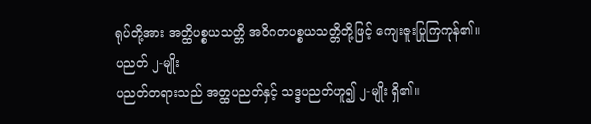ရုပ်တို့အား အတ္ထိပစ္စယသတ္တိ အဝိဂတပစ္စယသတ္တိတို့ဖြင့် ကျေးဇူးပြုကြကုန်၏။
ပညတ် ၂-မျိုး
ပညတ်တရားသည် အတ္ထပညတ်နှင့် သဒ္ဒပညတ်ဟူ၍ ၂-မျိုး ရှိ၏။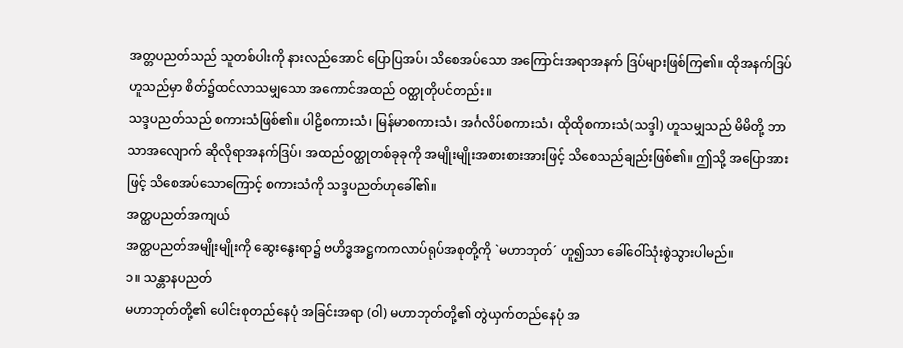အတ္တပညတ်သည် သူတစ်ပါးကို နားလည်အောင် ပြောပြအပ်၊ သိစေအပ်သော အကြောင်းအရာအနက် ဒြပ်များဖြစ်ကြ၏။ ထိုအနက်ဒြပ်ဟူသည်မှာ စိတ်၌ထင်လာသမျှသော အကောင်အထည် ဝတ္ထုတိုပင်တည်း။
သဒ္ဒပညတ်သည် စကားသံဖြစ်၏။ ပါဠိစကားသံ၊ မြန်မာစကားသံ၊ အင်္ဂလိပ်စကားသံ၊ ထိုထိုစကားသံ(သဒ္ဒါ) ဟူသမျှသည် မိမိတို့ ဘာသာအလျောက် ဆိုလိုရာအနက်ဒြပ်၊ အထည်ဝတ္ထုတစ်ခုခုကို အမျိုးမျိုးအစားစားအားဖြင့် သိစေသည်ချည်းဖြစ်၏။ ဤသို့ အပြောအားဖြင့် သိစေအပ်သောကြောင့် စကားသံကို သဒ္ဒပညတ်ဟုခေါ်၏။
အတ္ထပညတ်အကျယ်
အတ္ထပညတ်အမျိုးမျိုးကို ဆွေးနွေးရာ၌ ဗဟိဒ္ဓအဋ္ဌကကလာပ်ရုပ်အစုတို့ကို `မဟာဘုတ်´ ဟူ၍သာ ခေါ်ဝေါ်သုံးစွဲသွားပါမည်။
၁။ သန္တာနပညတ်
မဟာဘုတ်တို့၏ ပေါင်းစုတည်နေပုံ အခြင်းအရာ (ဝါ) မဟာဘုတ်တို့၏ တွဲယှက်တည်နေပုံ အ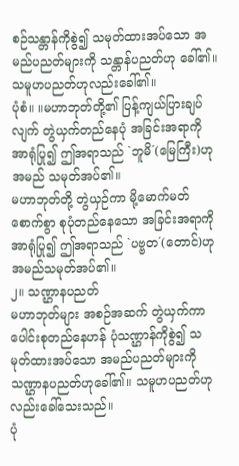စဉ်သန္တာန်ကိုစွဲ၍ သမုတ်ထားအပ်သော အမည်ပညတ်များကို သန္တာန်ပညတ်ဟု ခေါ်၏။ သမူဟပညတ်ဟုလည်းခေါ်၏။
ပုံစံ။ ။မဟာဘုတ်တို့၏ ပြန့်ကျယ်ပြားချပ်လျက် တွဲယှက်တည်နေပုံ အခြင်းအရာကို အာရုံပြု၍ ဤအရာသည် `ဘူမိ´(မြေကြီး)ဟု အမည် သမုတ်အပ်၏။
မဟာဘုတ်တို့ တွဲယှဉ်ကာ မို့မောက်မတ်စောက်စွာ စုပုံတည်နေသော အခြင်းအရာကို အာရုံပြု၍ ဤအရာသည် `ပဗ္ဗတ´(တောင်)ဟု အမည်သမုတ်အပ်၏။
၂။ သဏ္ဌာနပညတ်
မဟာဘုတ်များ အစဉ်အဆက် တွဲယှက်ကာ ပေါင်းစုတည်နေဟန် ပုံသဏ္ဌာန်ကိုစွဲ၍ သမုတ်ထားအပ်သော အမည်ပညတ်များကို သဏ္ဌာနပညတ်ဟုခေါ်၏။ သမူဟပညတ်ဟုလည်းခေါ်သေးသည်။
ပုံ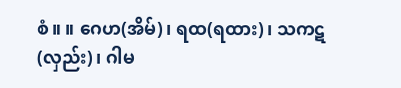စံ။ ။ ဂေဟ(အိမ်)၊ ရထ(ရထား)၊ သကဋ(လှည်း)၊ ဂါမ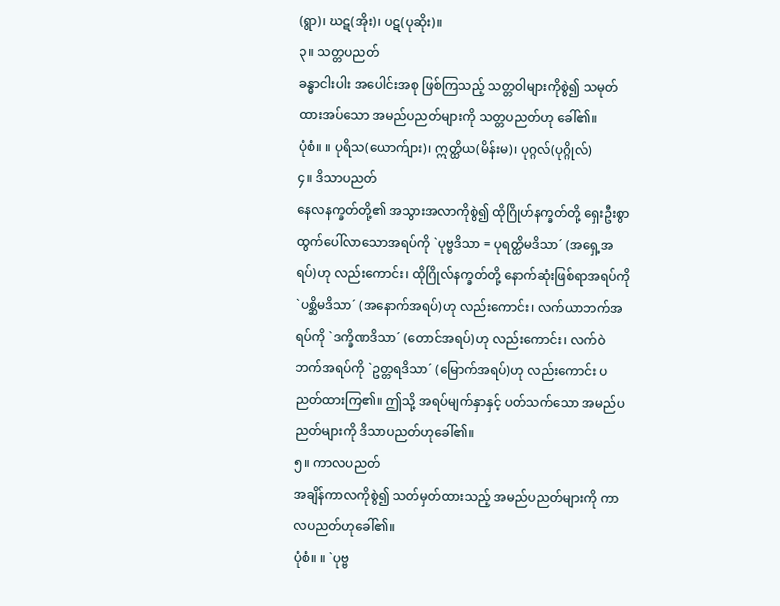(ရွာ)၊ ဃဋ(အိုး)၊ ပဋ(ပုဆိုး)။
၃။ သတ္တပညတ်
ခန္ဓာငါးပါး အပေါင်းအစု ဖြစ်ကြသည့် သတ္တဝါများကိုစွဲ၍ သမုတ်ထားအပ်သော အမည်ပညတ်များကို သတ္တပညတ်ဟု ခေါ်၏။
ပုံစံ။ ။ ပုရိသ(ယောက်ျား)၊ ဣတ္ထိယ(မိန်းမ)၊ ပုဂ္ဂလ်(ပုဂ္ဂိုလ်)
၄။ ဒိသာပညတ်
နေလနက္ခတ်တို့၏ အသွားအလာကိုစွဲ၍ ထိုဂြိုဟ်နက္ခတ်တို့ ရှေးဦးစွာ ထွက်ပေါ်လာသောအရပ်ကို `ပုဗ္ဗဒိသာ = ပုရတ္ထိမဒိသာ´ (အရှေ့အရပ်)ဟု လည်းကောင်း၊ ထိုဂြိုလ်နက္ခတ်တို့ နောက်ဆုံးဖြစ်ရာအရပ်ကို `ပစ္ဆိမဒိသာ´ (အနောက်အရပ်)ဟု လည်းကောင်း၊ လက်ယာဘက်အရပ်ကို `ဒက္ခိဏဒိသာ´ (တောင်အရပ်)ဟု လည်းကောင်း၊ လက်ဝဲဘက်အရပ်ကို `ဥတ္တရဒိသာ´ (မြောက်အရပ်)ဟု လည်းကောင်း ပညတ်ထားကြ၏။ ဤသို့ အရပ်မျက်နှာနှင့် ပတ်သက်သော အမည်ပညတ်များကို ဒိသာပညတ်ဟုခေါ်၏။
၅။ ကာလပညတ်
အချိန်ကာလကိုစွဲ၍ သတ်မှတ်ထားသည့် အမည်ပညတ်များကို ကာလပညတ်ဟုခေါ်၏။
ပုံစံ။ ။ `ပုဗ္ဗ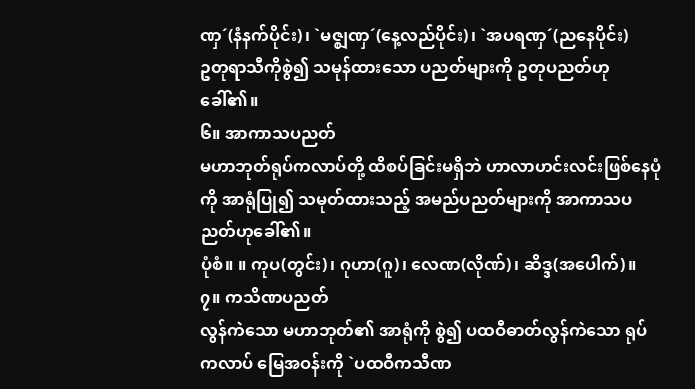ဏှ´(နံနက်ပိုင်း)၊ `မဇ္ဈဏှ´(နေ့လည်ပိုင်း)၊ `အပရဏှ´(ညနေပိုင်း)
ဥတုရာသီကိုစွဲ၍ သမုန်ထားသော ပညတ်များကို ဥတုပညတ်ဟုခေါ်၏။
၆။ အာကာသပညတ်
မဟာဘုတ်ရုပ်ကလာပ်တို့ ထိစပ်ခြင်းမရှိဘဲ ဟာလာဟင်းလင်းဖြစ်နေပုံကို အာရုံပြု၍ သမုတ်ထားသည့် အမည်ပညတ်များကို အာကာသပညတ်ဟုခေါ်၏။
ပုံစံ။ ။ ကုပ(တွင်း)၊ ဂုဟာ(ဂူ)၊ လေဏ(လိုဏ်)၊ ဆိဒ္ဒ(အပေါက်)။
၇။ ကသိဏပညတ်
လွန်ကဲသော မဟာဘုတ်၏ အာရုံကို စွဲ၍ ပထဝီဓာတ်လွန်ကဲသော ရုပ်ကလာပ် မြေအဝန်းကို `ပထဝီကသီဏ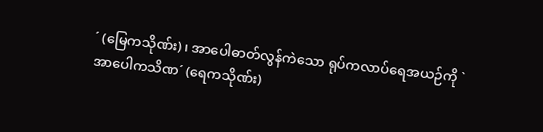´ (မြေကသိုဏ်း)၊ အာပေါဓာတ်လွန်ကဲသော ရုပ်ကလာပ်ရေအယဉ်ကို `အာပေါကသိဏ´ (ရေကသိုဏ်း)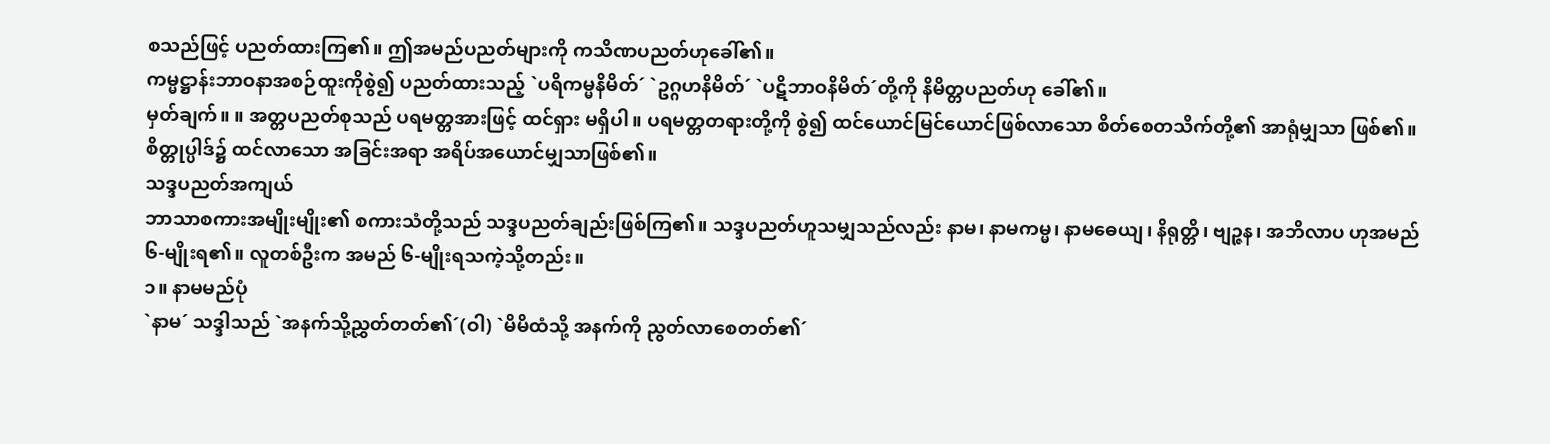စသည်ဖြင့် ပညတ်ထားကြ၏။ ဤအမည်ပညတ်များကို ကသိဏပညတ်ဟုခေါ်၏။
ကမ္မဋ္ဌာန်းဘာဝနာအစဉ်ထူးကိုစွဲ၍ ပညတ်ထားသည့် `ပရိကမ္မနိမိတ်´ `ဥဂ္ဂဟနိမိတ်´ `ပဋိဘာဝနိမိတ်´တို့ကို နိမိတ္တပညတ်ဟု ခေါ်၏။
မှတ်ချက်။ ။ အတ္တပညတ်စုသည် ပရမတ္တအားဖြင့် ထင်ရှား မရှိပါ။ ပရမတ္တတရားတို့ကို စွဲ၍ ထင်ယောင်မြင်ယောင်ဖြစ်လာသော စိတ်စေတသိက်တို့၏ အာရုံမျှသာ ဖြစ်၏။ စိတ္တုပ္ပါဒ်၌ ထင်လာသော အခြင်းအရာ အရိပ်အယောင်မျှသာဖြစ်၏။
သဒ္ဒပညတ်အကျယ်
ဘာသာစကားအမျိုးမျိုး၏ စကားသံတို့သည် သဒ္ဒပညတ်ချည်းဖြစ်ကြ၏။ သဒ္ဒပညတ်ဟူသမျှသည်လည်း နာမ၊ နာမကမ္မ၊ နာမဓေယျ၊ နိရုတ္တိ၊ ဗျဉ္ဇန၊ အဘိလာပ ဟုအမည် ၆-မျိုးရ၏။ လူတစ်ဦးက အမည် ၆-မျိုးရသကဲ့သို့တည်း။
၁။ နာမမည်ပုံ
`နာမ´ သဒ္ဒါသည် `အနက်သို့ညွှတ်တတ်၏´(ဝါ) `မိမိထံသို့ အနက်ကို ညွတ်လာစေတတ်၏´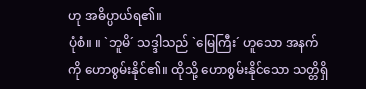ဟု အဓိပ္ပာယ်ရ၏။
ပုံစံ။ ။ `ဘူမိ´ သဒ္ဒါသည် `မြေကြီး´ ဟူသော အနက်ကို ဟောစွမ်းနိုင်၏။ ထိုသို့ ဟောစွမ်းနိုင်သော သတ္တိရှိ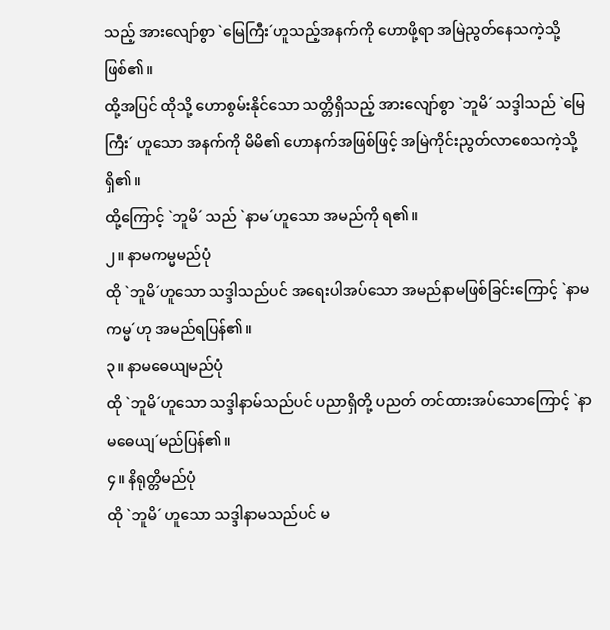သည့် အားလျော်စွာ `မြေကြီး´ဟူသည့်အနက်ကို ဟောဖို့ရာ အမြဲညွတ်နေသကဲ့သို့ ဖြစ်၏။
ထို့အပြင် ထိုသို့ ဟောစွမ်းနိုင်သော သတ္တိရှိသည့် အားလျော်စွာ `ဘူမိ´ သဒ္ဒါသည် `မြေကြီး´ ဟူသော အနက်ကို မိမိ၏ ဟောနက်အဖြစ်ဖြင့် အမြဲကိုင်းညွတ်လာစေသကဲ့သို့ ရှိ၏။
ထို့ကြောင့် `ဘူမိ´ သည် `နာမ´ဟူသော အမည်ကို ရ၏။
၂။ နာမကမ္မမည်ပုံ
ထို `ဘူမိ´ဟူသော သဒ္ဒါသည်ပင် အရေးပါအပ်သော အမည်နာမဖြစ်ခြင်းကြောင့် `နာမကမ္မ´ဟု အမည်ရပြန်၏။
၃။ နာမဓေယျမည်ပုံ
ထို `ဘူမိ´ဟူသော သဒ္ဒါနာမ်သည်ပင် ပညာရှိတို့ ပညတ် တင်ထားအပ်သောကြောင့် `နာမဓေယျ´မည်ပြန်၏။
၄။ နိရုတ္တိမည်ပုံ
ထို `ဘူမိ´ ဟူသော သဒ္ဒါနာမသည်ပင် မ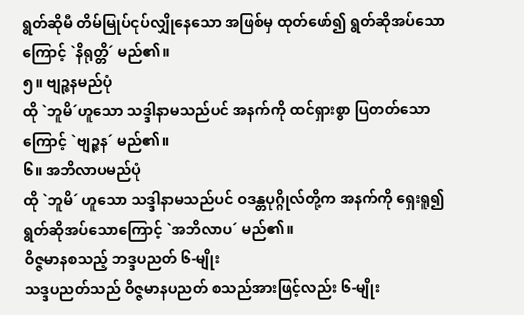ရွတ်ဆိုမီ တိမ်မြုပ်ငုပ်လျှိုနေသော အဖြစ်မှ ထုတ်ဖော်၍ ရွတ်ဆိုအပ်သောကြောင့် `နိရုတ္တိ´ မည်၏။
၅။ ဗျဉ္ဇနမည်ပုံ
ထို `ဘူမိ´ဟူသော သဒ္ဒါနာမသည်ပင် အနက်ကို ထင်ရှားစွာ ပြတတ်သောကြောင့် `ဗျဉ္ဇန´ မည်၏။
၆။ အဘိလာပမည်ပုံ
ထို `ဘူမိ´ ဟူသော သဒ္ဒါနာမသည်ပင် ဝဒန္တပုဂ္ဂိုလ်တို့က အနက်ကို ရှေးရူ၍ ရွတ်ဆိုအပ်သောကြောင့် `အဘိလာပ´ မည်၏။
ဝိဇ္ဇမာနစသည့် ဘဒ္ဒပညတ် ၆-မျိုး
သဒ္ဒပညတ်သည် ဝိဇ္ဇမာနပညတ် စသည်အားဖြင့်လည်း ၆-မျိုး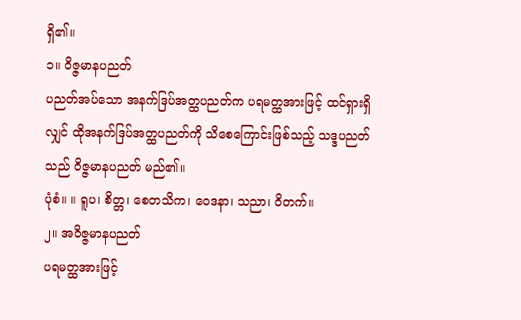ရှိ၏။
၁။ ဝိဇ္ဇမာနပညတ်
ပညတ်အပ်သော အနက်ဒြပ်အတ္ထပညတ်က ပရမတ္ထအားဖြင့် ထင်ရှားရှိလျှင် ထိုအနက်ဒြပ်အတ္ထပညတ်ကို သိစေကြောင်းဖြစ်သည့် သဒ္ဒပညတ်သည် ဝိဇ္ဇမာနပညတ် မည်၏။
ပုံစံ။ ။ ရူပ၊ စိတ္တ၊ စေတသိက၊ ဝေဒနာ၊ သညာ၊ ဝိတက်။
၂။ အဝိဇ္ဇမာနပညတ်
ပရမတ္ထအားဖြင့်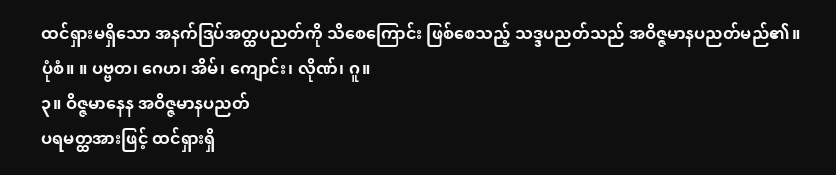ထင်ရှားမရှိသော အနက်ဒြပ်အတ္ထပညတ်ကို သိစေကြောင်း ဖြစ်စေသည့် သဒ္ဒပညတ်သည် အဝိဇ္ဇမာနပညတ်မည်၏။
ပုံစံ။ ။ ပဗ္ဗတ၊ ဂေဟ၊ အိမ်၊ ကျောင်း၊ လိုဏ်၊ ဂူ။
၃။ ဝိဇ္ဇမာနေန အဝိဇ္ဇမာနပညတ်
ပရမတ္ထအားဖြင့် ထင်ရှားရှိ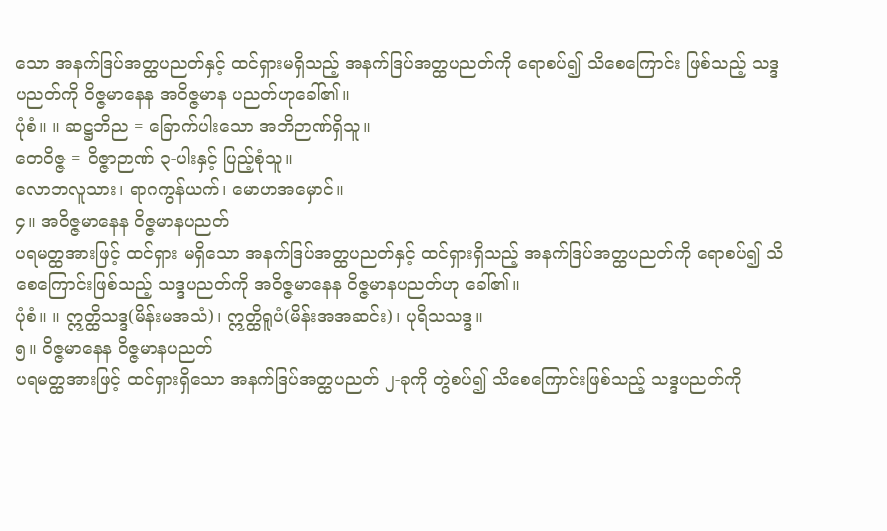သော အနက်ဒြပ်အတ္ထပညတ်နှင့် ထင်ရှားမရှိသည့် အနက်ဒြပ်အတ္ထပညတ်ကို ရောစပ်၍ သိစေကြောင်း ဖြစ်သည့် သဒ္ဒပညတ်ကို ဝိဇ္ဇမာနေန အဝိဇ္ဇမာန ပညတ်ဟုခေါ်၏။
ပုံစံ။ ။ ဆဋ္ဌဘိည = ခြောက်ပါးသော အဘိဉာဏ်ရှိသူ။
တေဝိဇ္ဇ = ဝိဇ္ဇာဉာဏ် ၃-ပါးနှင့် ပြည့်စုံသူ။
လောဘလူသား၊ ရာဂကွန်ယက်၊ မောဟအမှောင်။
၄။ အဝိဇ္ဇမာနေန ဝိဇ္ဇမာနပညတ်
ပရမတ္ထအားဖြင့် ထင်ရှား မရှိသော အနက်ဒြပ်အတ္ထပညတ်နှင့် ထင်ရှားရှိသည့် အနက်ဒြပ်အတ္ထပညတ်ကို ရောစပ်၍ သိစေကြောင်းဖြစ်သည့် သဒ္ဒပညတ်ကို အဝိဇ္ဇမာနေန ဝိဇ္ဇမာနပညတ်ဟု ခေါ်၏။
ပုံစံ။ ။ ဣတ္ထိသဒ္ဒ(မိန်းမအသံ)၊ ဣတ္ထိရူပံ(မိန်းအအဆင်း)၊ ပုရိသသဒ္ဒ။
၅။ ဝိဇ္ဇမာနေန ဝိဇ္ဇမာနပညတ်
ပရမတ္ထအားဖြင့် ထင်ရှားရှိသော အနက်ဒြပ်အတ္ထပညတ် ၂-ခုကို တွဲစပ်၍ သိစေကြောင်းဖြစ်သည့် သဒ္ဒပညတ်ကို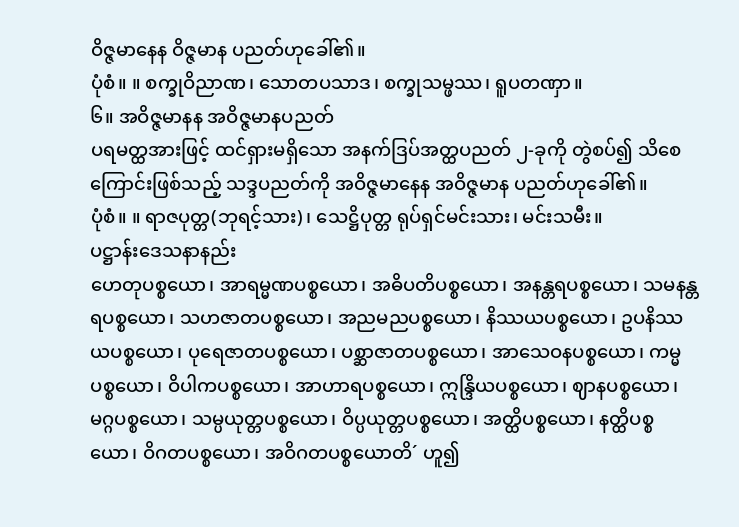ဝိဇ္ဇမာနေန ဝိဇ္ဇမာန ပညတ်ဟုခေါ်၏။
ပုံစံ။ ။ စက္ခုဝိညာဏ၊ သောတပသာဒ၊ စက္ခုသမ္ဖဿ၊ ရူပတဏှာ။
၆။ အဝိဇ္ဇမာနန အဝိဇ္ဇမာနပညတ်
ပရမတ္ထအားဖြင့် ထင်ရှားမရှိသော အနက်ဒြပ်အတ္ထပညတ် ၂-ခုကို တွဲစပ်၍ သိစေကြောင်းဖြစ်သည့် သဒ္ဒပညတ်ကို အဝိဇ္ဇမာနေန အဝိဇ္ဇမာန ပညတ်ဟုခေါ်၏။
ပုံစံ။ ။ ရာဇပုတ္တ(ဘုရင့်သား)၊ သေဋ္ဌိပုတ္တ ရုပ်ရှင်မင်းသား၊ မင်းသမီး။
ပဋ္ဌာန်းဒေသနာနည်း
ဟေတုပစ္စယော၊ အာရမ္မဏပစ္စယော၊ အဓိပတိပစ္စယော၊ အနန္တရပစ္စယော၊ သမနန္တရပစ္စယော၊ သဟဇာတပစ္စယော၊ အညမညပစ္စယော၊ နိဿယပစ္စယော၊ ဥပနိဿယပစ္စယော၊ ပုရေဇာတပစ္စယော၊ ပစ္ဆာဇာတပစ္စယော၊ အာသေဝနပစ္စယော၊ ကမ္မပစ္စယော၊ ဝိပါကပစ္စယော၊ အာဟာရပစ္စယော၊ ဣန္ဒြိယပစ္စယော၊ ဈာနပစ္စယော၊ မဂ္ဂပစ္စယော၊ သမ္ပယုတ္တပစ္စယော၊ ဝိပ္ပယုတ္တပစ္စယော၊ အတ္ထိပစ္စယော၊ နတ္ထိပစ္စယော၊ ဝိဂတပစ္စယော၊ အဝိဂတပစ္စယောတိ´ ဟူ၍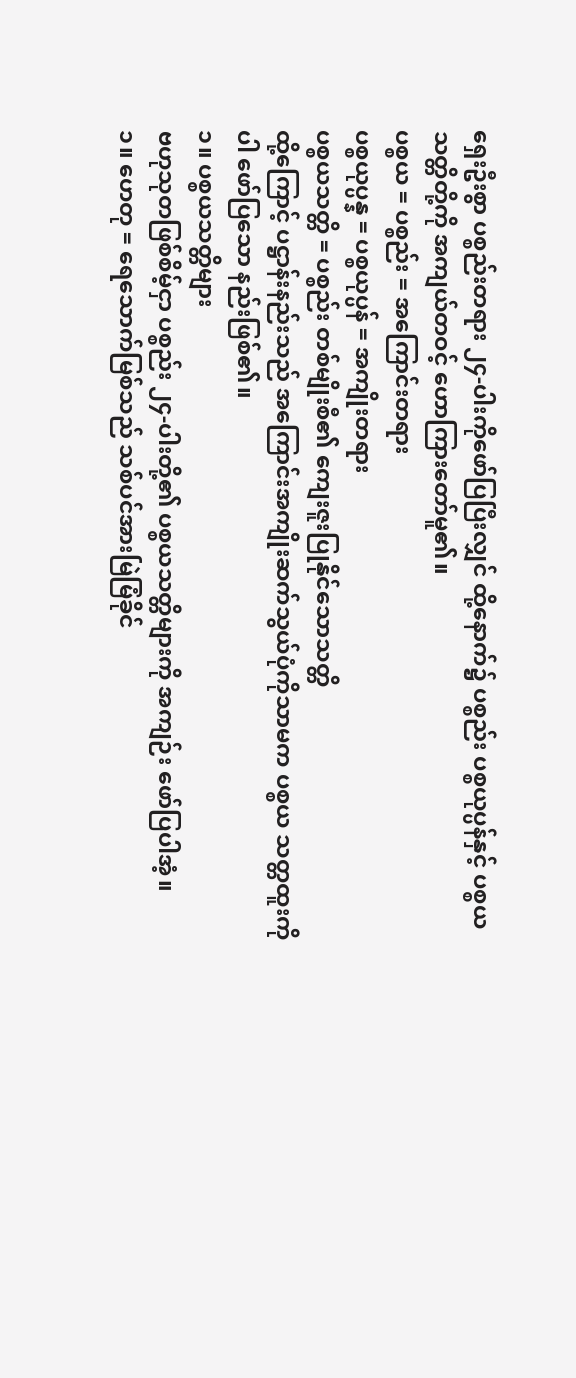ရှေးဦးစွာ ပစ္စည်းတရား ၂၄-ပါးကိုဖော်ပြပြီးလျှင် ထို့နောက်၌ ပစ္စည်း ပစ္စယုပ္ပန်နှင့် ပစ္စယသတ္တိတို့ကို အကျယ်တဝင့် ဟောကြားတော်မူ၏။
ပစ္စယ = ပစ္စည်း = အကြောင်းတရား
ပစ္စယုပ္ပန္န = ပစ္စယုပ္ပန် = အကျိုးတရား
ပစ္စယသတ္တိ = ပစ္စည်း တစ်မျိုးစီ၏ ကျေးဇူးပြုနိုင်သောသတ္တိ
ထို့ကြောင့် ပဋ္ဌာန်းနည်းသည် အကြောင်းအကျိုးဆက်သွယ်ပုံကိုသာမက ပစ္စယ သတ္တထူးကိုပါ ဖော်ပြသော နည်းဖြစ်၏။
၁။ ပစ္စယသတ္တိများ
ဗဟုသုတဖြစ်စိမ့်ငှာ ပစ္စည်း ၂၄-ပါးတို့၏ ပစ္စယသတ္တိများကို အကျဉ်း ဖော်ပြပါအံ့။
၁။ ဟေတု = ရေသောက်မြစ်သည် သစ်ပင်အားမြဲမြံခိုင်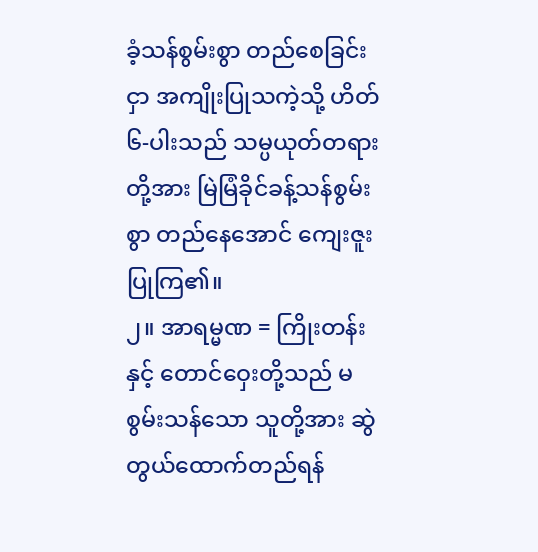ခံ့သန်စွမ်းစွာ တည်စေခြင်းငှာ အကျိုးပြုသကဲ့သို့ ဟိတ် ၆-ပါးသည် သမ္ပယုတ်တရားတို့အား မြဲမြံခိုင်ခန့်သန်စွမ်းစွာ တည်နေအောင် ကျေးဇူးပြုကြ၏။
၂။ အာရမ္မဏ = ကြိုးတန်းနှင့် တောင်ဝှေးတို့သည် မစွမ်းသန်သော သူတို့အား ဆွဲတွယ်ထောက်တည်ရန်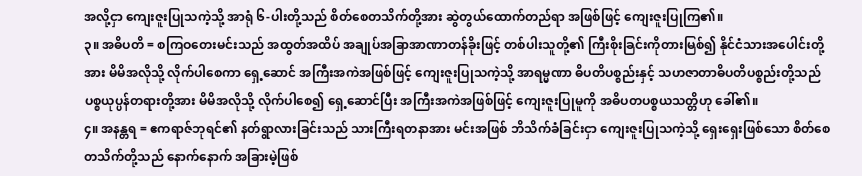အလို့ငှာ ကျေးဇူးပြုသကဲ့သို့ အာရုံ ၆-ပါးတို့သည် စိတ်စေတသိက်တို့အား ဆွဲတွယ်ထောက်တည်ရာ အဖြစ်ဖြင့် ကျေးဇူးပြုကြ၏။
၃။ အဓိပတိ = စကြဝတေးမင်းသည် အထွတ်အထိပ် အချုပ်အခြာအာဏာတန်ခိုးဖြင့် တစ်ပါးသူတို့၏ ကြီးစိုးခြင်းကိုတားမြစ်၍ နိုင်ငံသားအပေါင်းတို့အား မိမိအလိုသို့ လိုက်ပါစေကာ ရှေ့ဆောင် အကြီးအကဲအဖြစ်ဖြင့် ကျေးဇူးပြုသကဲ့သို့ အာရမ္မဏာ ဓိပတိပစ္စည်းနှင့် သဟဇာတာဓိပတိပစ္စည်းတို့သည် ပစ္စယုပ္ပန်တရားတို့အား မိမိအလိုသို့ လိုက်ပါစေ၍ ရှေ့ဆောင်ပြီး အကြီးအကဲအဖြစ်ဖြင့် ကျေးဇူးပြုမူကို အဓိပတပစ္စယသတ္တိဟု ခေါ်၏။
၄။ အနန္တရ = ဧကရာဇ်ဘုရင်၏ နတ်ရွာလားခြင်းသည် သားကြီးရတနာအား မင်းအဖြစ် ဘိသိက်ခံခြင်းငှာ ကျေးဇူးပြုသကဲ့သို့ ရှေးရှေးဖြစ်သော စိတ်စေတသိက်တို့သည် နောက်နောက် အခြားမဲ့ဖြစ်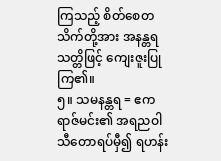ကြသည့် စိတ်စေတသိက်တို့အား အနန္တရသတ္တိဖြင့် ကျေးဇူးပြုကြ၏။
၅။ သမနန္တရ = ဧကရာဇ်မင်း၏ အရညဝါသီတောရပ်မှီ၍ ရဟန်း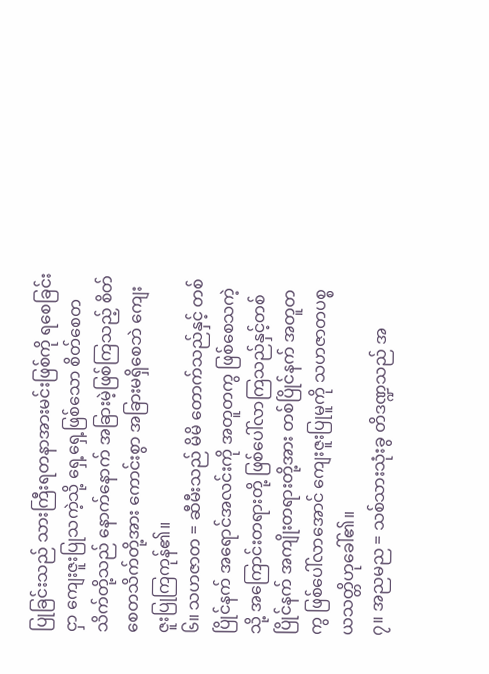ပြုခြင်းသည် သားကြီးရတနာအားမင်းဖြစ်ကို ရစေခြင်းငှာ ကျေးဇူးပြုသကဲ့သို့ ရှေ့ရှေ့ဖြစ်သော စိတ်စေတသိက်တို့သည် နောက်နောက် အခြားမဲ့ဖြစ်ကြသည့် စိတ် စေတသိက်တို့အား ကောင်းစွာ အခြားမရှိစေဘဲ ကျေးဇူးပြုကြကုန်၏။
၆။ သဟဇာတ = ဆီမီးသည် မိမိ တောက်သည်နှင့် တစ်ပြိုင်နက် အရောင်အလင်းကို အတူတကွ ဖြစ်စေသကဲ့သို့ အကြောင်းတရားတို့ ဖြစ်ပေါ်လာကြသည်နှင့်တစ်ပြိုင်နက် အကျိုးတရားတို့အား တစ်ပြိုင်နက် အတူတကွ ဖြစ်ပေါ်လာအောင် ကျေးဇူးပြုမူကို သဟဇာတပစ္စယသတ္တိဟုခေါ်၏။
၇။ အညမည = သစ်သားသုံးခွ တိဒဏ္ဍသည် အ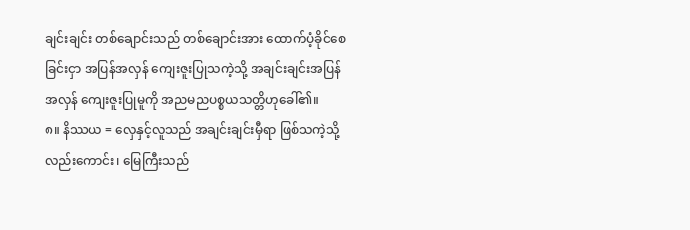ချင်းချင်း တစ်ချောင်းသည် တစ်ချောင်းအား ထောက်ပံ့ခိုင်စေခြင်းငှာ အပြန်အလှန် ကျေးဇူးပြုသကဲ့သို့ အချင်းချင်းအပြန်အလှန် ကျေးဇူးပြုမူကို အညမညပစ္စယသတ္တိဟုခေါ်၏။
၈။ နိဿယ = လှေနှင့်လူသည် အချင်းချင်းမှီရာ ဖြစ်သကဲ့သို့ လည်းကောင်း၊ မြေကြီးသည်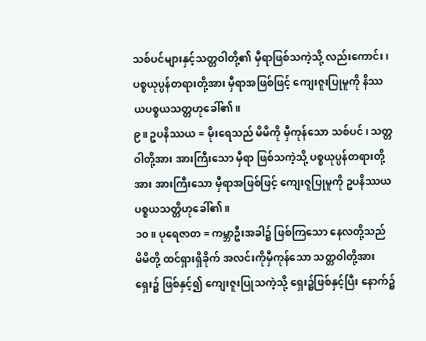သစ်ပင်များနှင့်သတ္တဝါတို့၏ မှီရာဖြစ်သကဲ့သို့ လည်းကောင်း၊ ပစ္စယုပ္ပန်တရားတို့အား မှီရာအဖြစ်ဖြင့် ကျေးဇူးပြုမူကို နိဿယပစ္စယသတ္တဟုခေါ်၏။
၉။ ဥပနိဿယ = မိုးရေသည် မိမိကို မှီကုန်သော သစ်ပင်၊ သတ္တဝါတို့အား အားကြီးသော မှီရာ ဖြစ်သကဲ့သို့ ပစ္စယုပ္ပန်တရားတို့အား အားကြီးသော မှီရာအဖြစ်ဖြင့် ကျေးဇူပြုမူကို ဥပနိဿယပစ္စယသတ္တိဟုခေါ်၏။
၁၀။ ပုရေဇာတ = ကမ္ဘာဦးအခါ၌ ဖြစ်ကြသော နေလတို့သည် မိမိတို့ ထင်ရှားရှိခိုက် အလင်းကိုမှီကုန်သော သတ္တဝါတို့အားရှေး၌ ဖြစ်နှင့်၍ ကျေးဇူးပြုသကဲ့သို့ ရှေး၌ဖြစ်နှင့်ပြီး နောက်၌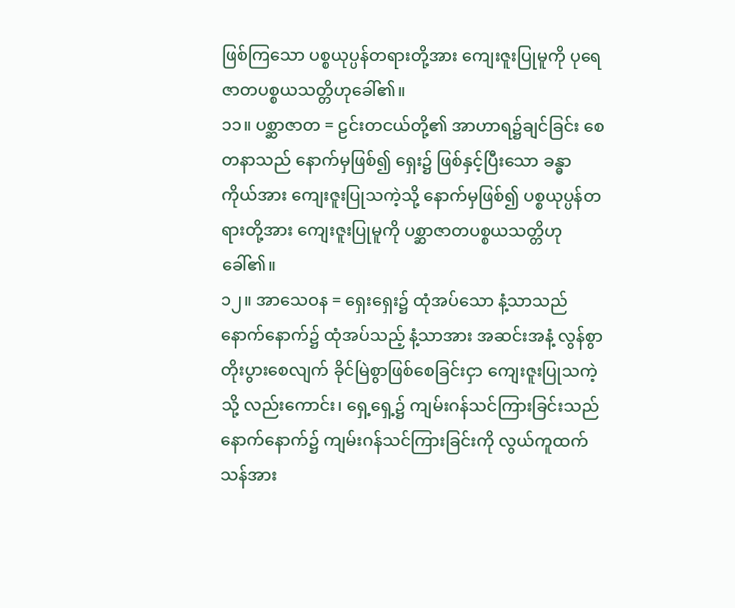ဖြစ်ကြသော ပစ္စယုပ္ပန်တရားတို့အား ကျေးဇူးပြုမူကို ပုရေဇာတပစ္စယသတ္တိဟုခေါ်၏။
၁၁။ ပစ္ဆာဇာတ = ဠင်းတငယ်တို့၏ အာဟာရ၌ချင်ခြင်း စေတနာသည် နောက်မှဖြစ်၍ ရှေး၌ ဖြစ်နှင့်ပြီးသော ခန္ဓာကိုယ်အား ကျေးဇူးပြုသကဲ့သို့ နောက်မှဖြစ်၍ ပစ္စယုပ္ပန်တရားတို့အား ကျေးဇူးပြုမူကို ပစ္ဆာဇာတပစ္စယသတ္တိဟုခေါ်၏။
၁၂။ အာသေဝန = ရှေးရှေး၌ ထုံအပ်သော နံ့သာသည် နောက်နောက်၌ ထုံအပ်သည့် နံ့သာအား အဆင်းအနံ့ လွန်စွာတိုးပွားစေလျက် ခိုင်မြဲစွာဖြစ်စေခြင်းငှာ ကျေးဇူးပြုသကဲ့သို့ လည်းကောင်း၊ ရှေ့ရှေ့၌ ကျမ်းဂန်သင်ကြားခြင်းသည် နောက်နောက်၌ ကျမ်းဂန်သင်ကြားခြင်းကို လွယ်ကူထက်သန်အား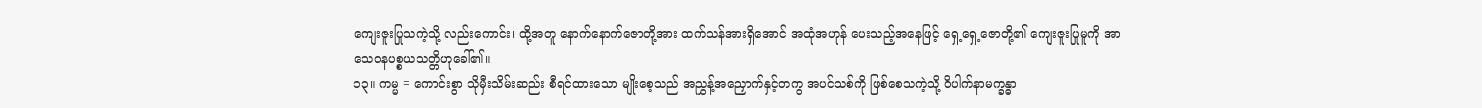ကျေးဇူးပြုသကဲ့သို့ လည်းကောင်း၊ ထို့အတူ နောက်နောက်ဇောတို့အား ထက်သန်အားရှိအောင် အထုံအဟုန် ပေးသည့်အနေဖြင့် ရှေ့ရှေ့ဇောတို့၏ ကျေးဇူးပြုမူကို အာသေဝနပစ္စယသတ္တိဟုခေါ်၏။
၁၃။ ကမ္မ = ကောင်းစွာ သိုမှီးသိမ်းဆည်း စီရင်ထားသော မျိုးစေ့သည် အညွှန့်အညှောက်နှင့်တကွ အပင်သစ်ကို ဖြစ်စေသကဲ့သို့ ဝိပါက်နာမက္ခန္ဓာ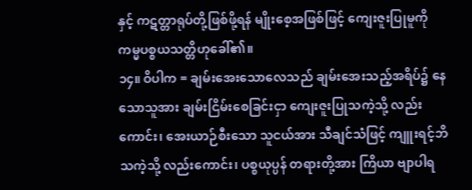နှင့် ကဋတ္တာရုပ်တို့ဖြစ်ဖို့ရန် မျိုးစေ့အဖြစ်ဖြင့် ကျေးဇူးပြုမူကို ကမ္မပစ္စယသတ္တိဟုခေါ်၏။
၁၄။ ဝိပါက = ချမ်းအေးသောလေသည် ချမ်းအေးသည့်အရိပ်၌ နေသောသူအား ချမ်းငြိမ်းစေခြင်းငှာ ကျေးဇူးပြုသကဲ့သို့ လည်းကောင်း၊ အေးယာဉ်စီးသော သူငယ်အား သီချင်သံဖြင့် ကျူးရင့်ဘိသကဲ့သို့ လည်းကောင်း၊ ပစ္စယုပ္ပန် တရားတို့အား ကြိယာ ဗျာပါရ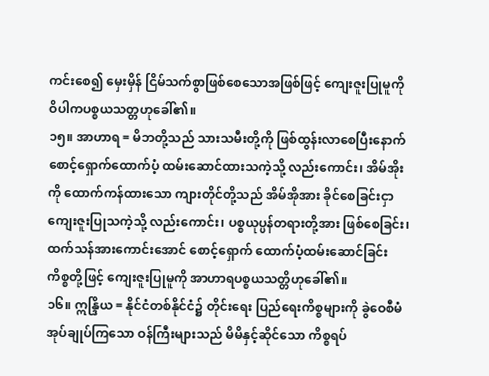ကင်းစေ၍ မှေးမှိန် ငြိမ်သက်စွာဖြစ်စေသောအဖြစ်ဖြင့် ကျေးဇူးပြုမူကို ဝိပါကပစ္စယသတ္တဟုခေါ်၏။
၁၅။ အာဟာရ = မိဘတို့သည် သားသမီးတို့ကို ဖြစ်ထွန်းလာစေပြီးနောက် စောင့်ရှောက်ထောက်ပံ့ ထမ်းဆောင်ထားသကဲ့သို့ လည်းကောင်း၊ အိမ်အိုးကို ထောက်ကန်ထားသော ကျားတိုင်တို့သည် အိမ်အိုအား ခိုင်စေခြင်းငှာ ကျေးဇူးပြုသကဲ့သို့ လည်းကောင်း၊ ပစ္စယုပ္ပန်တရားတို့အား ဖြစ်စေခြင်း၊ ထက်သန်အားကောင်းအောင် စောင့်ရှောက် ထောက်ပံ့ထမ်းဆောင်ခြင်း ကိစ္စတို့ဖြင့် ကျေးဇူးပြုမူကို အာဟာရပစ္စယသတ္တိဟုခေါ်၏။
၁၆။ ဣန္ဒြိယ = နိုင်ငံတစ်နိုင်ငံ၌ တိုင်းရေး ပြည်ရေးကိစ္စများကို ခွဲဝေစီမံအုပ်ချုပ်ကြသော ဝန်ကြီးများသည် မိမိနှင့်ဆိုင်သော ကိစ္စရပ်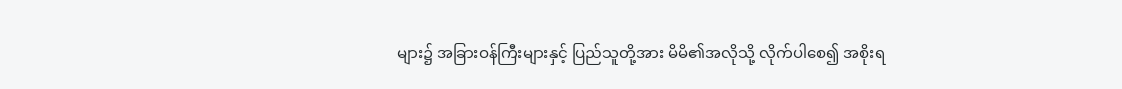များ၌ အခြားဝန်ကြီးများနှင့် ပြည်သူတို့အား မိမိ၏အလိုသို့ လိုက်ပါစေ၍ အစိုးရ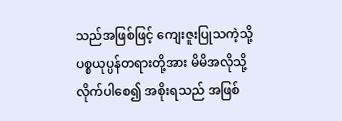သည်အဖြစ်ဖြင့် ကျေးဇူးပြုသကဲ့သို့ ပစ္စယုပ္ပန်တရားတို့အား မိမိအလိုသို့ လိုက်ပါစေ၍ အစိုးရသည် အဖြစ်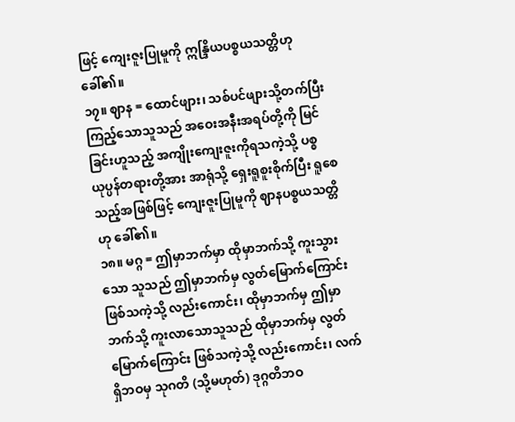ဖြင့် ကျေးဇူးပြုမူကို ဣန္ဒြိယပစ္စယသတ္တိဟုခေါ်၏။
၁၇။ ဈာန = ထောင်ဖျား၊ သစ်ပင်ဖျားသို့တက်ပြီး ကြည့်သောသူသည် အဝေးအနီးအရပ်တို့ကို မြင်ခြင်းဟူသည့် အကျိုးကျေးဇူးကိုရသကဲ့သို့ ပစ္စယုပ္ပန်တရားတို့အား အာရုံသို့ ရှေးရူစူးစိုက်ပြီး ရူစေသည့်အဖြစ်ဖြင့် ကျေးဇူးပြုမူကို ဈာနပစ္စယသတ္တိဟု ခေါ်၏။
၁၈။ မဂ္ဂ = ဤမှာဘက်မှာ ထိုမှာဘက်သို့ ကူးသွားသော သူသည် ဤမှာဘက်မှ လွတ်မြောက်ကြောင်းဖြစ်သကဲ့သို့ လည်းကောင်း၊ ထိုမှာဘက်မှ ဤမှာဘက်သို့ ကူးလာသောသူသည် ထိုမှာဘက်မှ လွတ်မြောက်ကြောင်း ဖြစ်သကဲ့သို့ လည်းကောင်း၊ လက်ရှိဘဝမှ သုဂတိ (သို့မဟုတ်) ဒုဂ္ဂတိဘဝ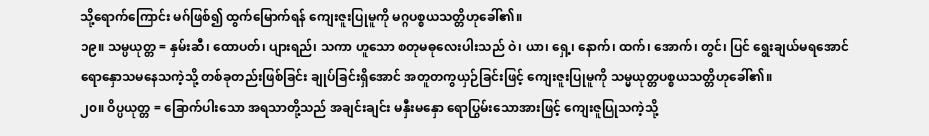သို့ရောက်ကြောင်း မဂ်ဖြစ်၍ ထွက်မြောက်ရန် ကျေးဇူးပြုမူကို မဂ္ဂပစ္စယသတ္တိဟုခေါ်၏။
၁၉။ သမ္ပယုတ္တ = နှမ်းဆီ၊ ထောပတ်၊ ပျားရည်၊ သကာ ဟူသော စတုမဓုလေးပါးသည် ဝဲ၊ ယာ၊ ရှေ့၊ နောက်၊ ထက်၊ အောက်၊ တွင်၊ ပြင် ရွေးချယ်မရအောင် ရောနှောသမနေသကဲ့သို့ တစ်ခုတည်းဖြစ်ခြင်း ချုပ်ခြင်းရှိအောင် အတူတကွယှဉ်ခြင်းဖြင့် ကျေးဇူးပြုမူကို သမ္မယုတ္တပစ္စယသတ္တိဟုခေါ်၏။
၂၀။ ဝိပ္ပယုတ္တ = ခြောက်ပါးသော အရသာတို့သည် အချင်းချင်း မနှီးမနှော ရောပြွမ်းသောအားဖြင့် ကျေးဇူပြုသကဲ့သို့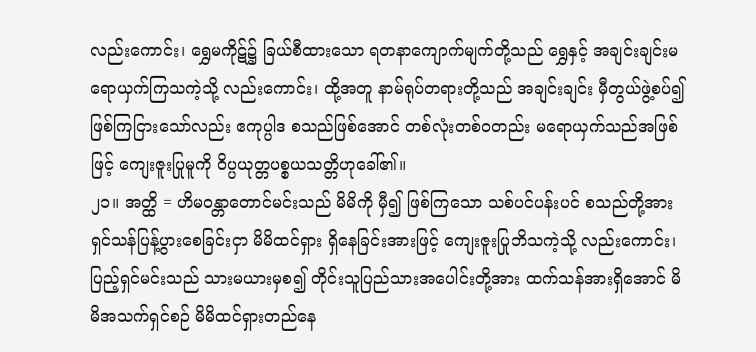လည်းကောင်း၊ ရွှေမကိုဋ်၌ ခြယ်စီထားသော ရတနာကျောက်မျက်တို့သည် ရွှေနှင့် အချင်းချင်းမရောယှက်ကြသကဲ့သို့ လည်းကောင်း၊ ထို့အတူ နာမ်ရုပ်တရားတို့သည် အချင်းချင်း မှီတွယ်ဖွဲ့စပ်၍ ဖြစ်ကြငြားသော်လည်း ဧကုပ္ပါဒ စသည်ဖြစ်အောင် တစ်လုံးတစ်ဝတည်း မရောယှက်သည်အဖြစ်ဖြင့် ကျေးဇူးပြုမူကို ဝိပ္ပယုတ္တပစ္စယသတ္တိဟုခေါ်၏။
၂၁။ အတ္ထိ = ဟိမဝန္တာတောင်မင်းသည် မိမိကို မှီ၍ ဖြစ်ကြသော သစ်ပင်ပန်းပင် စသည်တို့အား ရှင်သန်ပြန့်ပွားစေခြင်းငှာ မိမိထင်ရှား ရှိနေခြင်းအားဖြင့် ကျေးဇူးပြုဘိသကဲ့သို့ လည်းကောင်း၊ ပြည့်ရှင်မင်းသည် သားမယားမှစ၍ တိုင်းသူပြည်သားအပေါင်းတို့အား ထက်သန်အားရှိအောင် မိမိအသက်ရှင်စဉ် မိမိထင်ရှားတည်နေ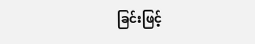ခြင်းဖြင့်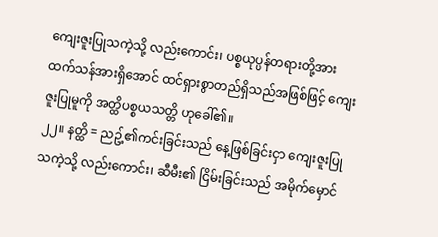ကျေးဇူးပြုသကဲ့သို့ လည်းကောင်း၊ ပစ္စယုပ္ပန်တရားတို့အား ထက်သန်အားရှိအောင် ထင်ရှားစွာတည်ရှိသည်အဖြစ်ဖြင့် ကျေးဇူးပြုမူကို အတ္ထိပစ္စယသတ္တိ ဟုခေါ်၏။
၂၂။ နတ္ထိ = ညဥ့်၏ကင်းခြင်းသည် နေ့ဖြစ်ခြင်းငှာ ကျေးဇူးပြုသကဲ့သို့ လည်းကောင်း၊ ဆီမီး၏ ငြိမ်းခြင်းသည် အမိုက်မှောင်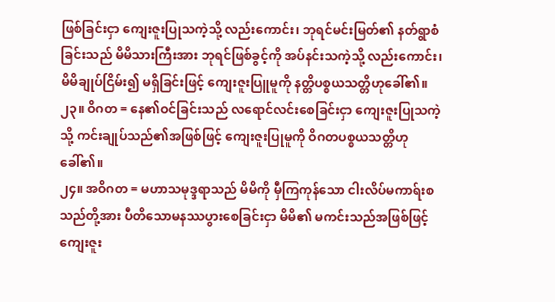ဖြစ်ခြင်းငှာ ကျေးဇူးပြုသကဲ့သို့ လည်းကောင်း၊ ဘုရင်မင်းမြတ်၏ နတ်ရွာစံခြင်းသည် မိမိသားကြီးအား ဘုရင်ဖြစ်ခွင့်ကို အပ်နင်းသကဲ့သို့ လည်းကောင်း၊ မိမိချုပ်ငြိမ်း၍ မရှိခြင်းဖြင့် ကျေးဇူးပြူမူကို နတ္တိပစ္စယသတ္တိဟုခေါ်၏။
၂၃။ ဝိဂတ = နေ၏ဝင်ခြင်းသည် လရောင်လင်းစေခြင်းငှာ ကျေးဇူးပြုသကဲ့သို့ ကင်းချုပ်သည်၏အဖြစ်ဖြင့် ကျေးဇူးပြုမူကို ဝိဂတပစ္စယသတ္တိဟုခေါ်၏။
၂၄။ အဝိဂတ = မဟာသမုဒ္ဒရာသည် မိမိကို မှီကြကုန်သော ငါးလိပ်မကာရ်းစသည်တို့အား ပီတိသောမနဿပွားစေခြင်းငှာ မိမိ၏ မကင်းသည်အဖြစ်ဖြင့် ကျေးဇူး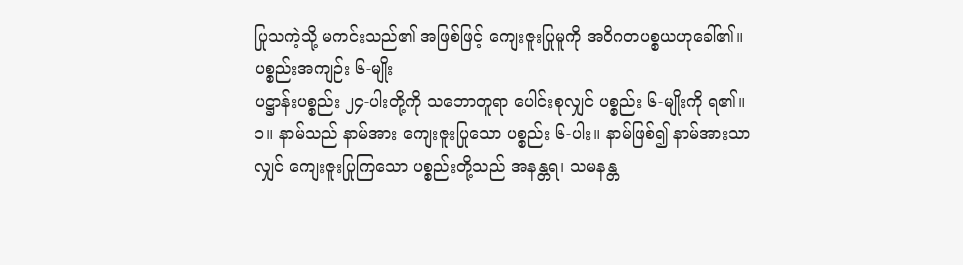ပြုသကဲ့သို့ မကင်းသည်၏ အဖြစ်ဖြင့် ကျေးဇူးပြုမူကို အဝိဂတပစ္စယဟုခေါ်၏။
ပစ္စည်းအကျဉ်း ၆-မျိုး
ပဋ္ဌာန်းပစ္စည်း ၂၄-ပါးတို့ကို သဘောတူရာ ပေါင်းစုလျှင် ပစ္စည်း ၆-မျိုးကို ရ၏။
၁။ နာမ်သည် နာမ်အား ကျေးဇူးပြုသော ပစ္စည်း ၆-ပါး။ နာမ်ဖြစ်၍ နာမ်အားသာလျှင် ကျေးဇူးပြုကြသော ပစ္စည်းတို့သည် အနန္တရ၊ သမနန္တ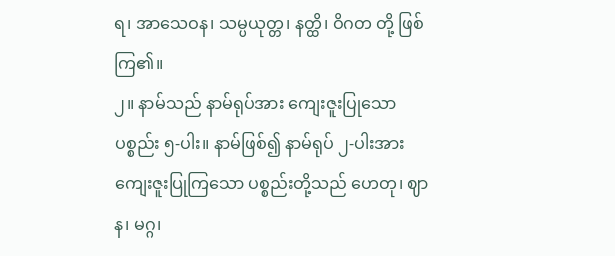ရ၊ အာသေဝန၊ သမ္ပယုတ္တ၊ နတ္ထိ၊ ဝိဂတ တို့ ဖြစ်ကြ၏။
၂။ နာမ်သည် နာမ်ရုပ်အား ကျေးဇူးပြုသော ပစ္စည်း ၅-ပါး။ နာမ်ဖြစ်၍ နာမ်ရုပ် ၂-ပါးအား ကျေးဇူးပြုကြသော ပစ္စည်းတို့သည် ဟေတု၊ ဈာန၊ မဂ္ဂ၊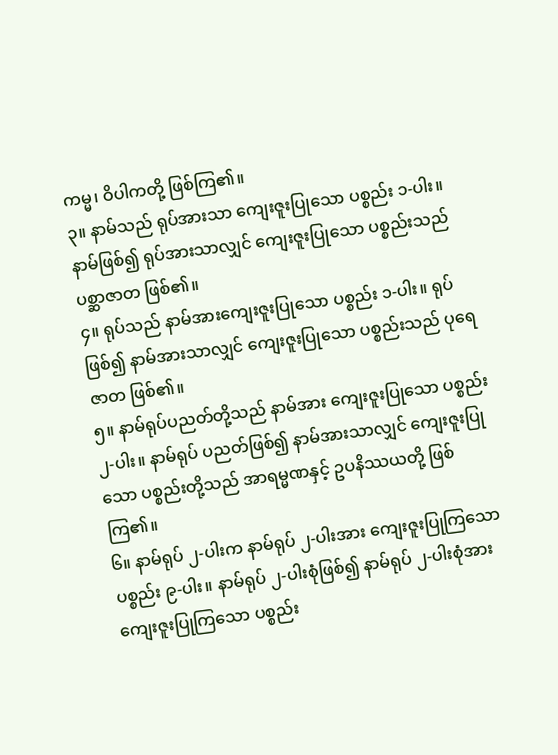ကမ္မ၊ ဝိပါကတို့ ဖြစ်ကြ၏။
၃။ နာမ်သည် ရုပ်အားသာ ကျေးဇူးပြုသော ပစ္စည်း ၁-ပါး။ နာမ်ဖြစ်၍ ရုပ်အားသာလျှင် ကျေးဇူးပြုသော ပစ္စည်းသည် ပစ္ဆာဇာတ ဖြစ်၏။
၄။ ရုပ်သည် နာမ်အားကျေးဇူးပြုသော ပစ္စည်း ၁-ပါး။ ရုပ်ဖြစ်၍ နာမ်အားသာလျှင် ကျေးဇူးပြုသော ပစ္စည်းသည် ပုရေဇာတ ဖြစ်၏။
၅။ နာမ်ရုပ်ပညတ်တို့သည် နာမ်အား ကျေးဇူးပြုသော ပစ္စည်း ၂-ပါး။ နာမ်ရုပ် ပညတ်ဖြစ်၍ နာမ်အားသာလျှင် ကျေးဇူးပြုသော ပစ္စည်းတို့သည် အာရမ္မဏနှင့် ဥပနိဿယတို့ ဖြစ်ကြ၏။
၆။ နာမ်ရုပ် ၂-ပါးက နာမ်ရုပ် ၂-ပါးအား ကျေးဇူးပြုကြသော ပစ္စည်း ၉-ပါး။ နာမ်ရုပ် ၂-ပါးစုံဖြစ်၍ နာမ်ရုပ် ၂-ပါးစုံအား ကျေးဇူးပြုကြသော ပစ္စည်း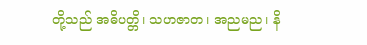တို့သည် အဓိပတ္တိ၊ သဟဇာတ၊ အညမည၊ နိ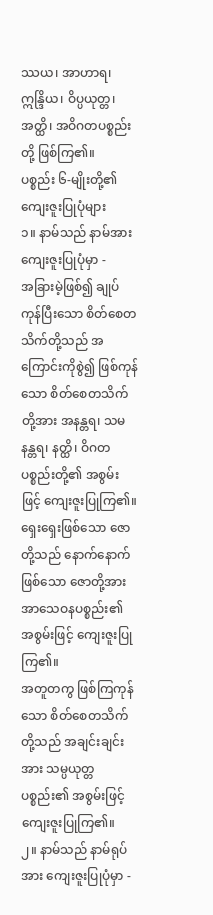ဿယ၊ အာဟာရ၊ ဣန္ဒြိယ၊ ဝိပ္ပယုတ္တ၊ အတ္ထိ၊ အဝိဂတပစ္စည်းတို့ ဖြစ်ကြ၏။
ပစ္စည်း ၆-မျိုးတို့၏ ကျေးဇူးပြုပုံများ
၁။ နာမ်သည် နာမ်အား ကျေးဇူးပြုပုံမှာ -
အခြားမဲ့ဖြစ်၍ ချုပ်ကုန်ပြီးသော စိတ်စေတသိက်တို့သည် အကြောင်းကိုစွဲ၍ ဖြစ်ကုန်သော စိတ်စေတသိက်တို့အား အနန္တရ၊ သမနန္တရ၊ နတ္ထိ၊ ဝိဂတပစ္စည်းတို့၏ အစွမ်းဖြင့် ကျေးဇူးပြုကြ၏။
ရှေးရှေးဖြစ်သော ဇောတို့သည် နောက်နောက်ဖြစ်သော ဇောတို့အား အာသေဝနပစ္စည်း၏ အစွမ်းဖြင့် ကျေးဇူးပြုကြ၏။
အတူတကွ ဖြစ်ကြကုန်သော စိတ်စေတသိက်တို့သည် အချင်းချင်းအား သမ္ပယုတ္တပစ္စည်း၏ အစွမ်းဖြင့် ကျေးဇူးပြုကြ၏။
၂။ နာမ်သည် နာမ်ရုပ်အား ကျေးဇူးပြုပုံမှာ -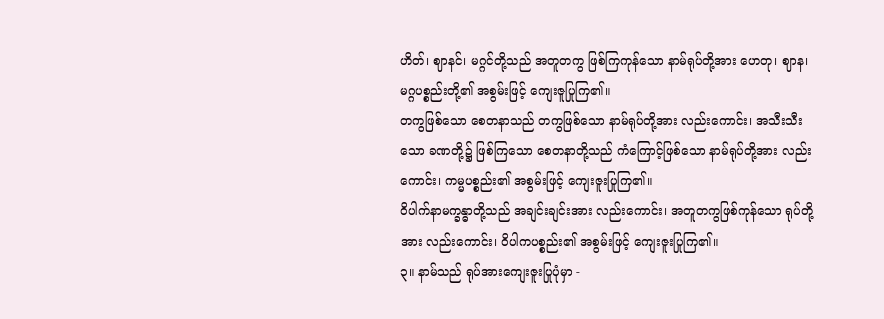ဟိတ်၊ ဈာနင်၊ မဂ္ဂင်တို့သည် အတူတကွ ဖြစ်ကြကုန်သော နာမ်ရုပ်တို့အား ဟေတု၊ ဈာန၊ မဂ္ဂပစ္စည်းတို့၏ အစွမ်းဖြင့် ကျေးဇူပြုကြ၏။
တကွဖြစ်သော စေတနာသည် တကွဖြစ်သော နာမ်ရုပ်တို့အား လည်းကောင်း၊ အသီးသီးသော ခဏတို့၌ ဖြစ်ကြသော စေတနာတို့သည် ကံကြောင့်ဖြစ်သော နာမ်ရုပ်တို့အား လည်းကောင်း၊ ကမ္မပစ္စည်း၏ အစွမ်းဖြင့် ကျေးဇူးပြုကြ၏။
ဝိပါက်နာမက္ခန္ဓာတို့သည် အချင်းချင်းအား လည်းကောင်း၊ အတူတကွဖြစ်ကုန်သော ရုပ်တို့အား လည်းကောင်း၊ ဝိပါကပစ္စည်း၏ အစွမ်းဖြင့် ကျေးဇူးပြုကြ၏။
၃။ နာမ်သည် ရုပ်အားကျေးဇူးပြုပုံမှာ -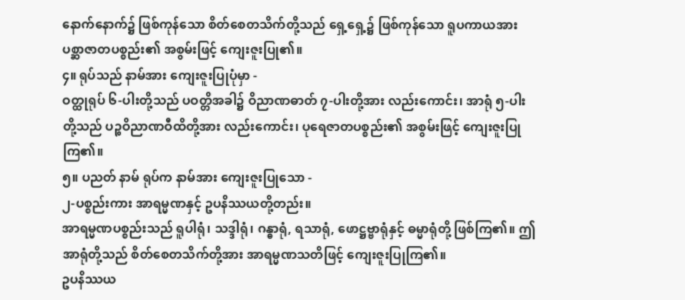နောက်နောက်၌ ဖြစ်ကုန်သော စိတ်စေတသိက်တို့သည် ရှေ့ရှေ့၌ ဖြစ်ကုန်သော ရူပကာယအား ပစ္ဆာဇာတပစ္စည်း၏ အစွမ်းဖြင့် ကျေးဇူးပြု၏။
၄။ ရုပ်သည် နာမ်အား ကျေးဇူးပြုပုံမှာ -
ဝတ္ထုရုပ် ၆-ပါးတို့သည် ပဝတ္တိအခါ၌ ဝိညာဏဓာတ် ၇-ပါးတို့အား လည်းကောင်း၊ အာရုံ ၅-ပါးတို့သည် ပဉ္စဝိညာဏဝီထိတို့အား လည်းကောင်း၊ ပုရေဇာတပစ္စည်း၏ အစွမ်းဖြင့် ကျေးဇူးပြုကြ၏။
၅။ ပညတ် နာမ် ရုပ်က နာမ်အား ကျေးဇူးပြုသော -
၂-ပစ္စည်းကား အာရမ္မဏနှင့် ဥပနိဿယတို့တည်း။
အာရမ္မဏပစ္စည်းသည် ရူပါရုံ၊ သဒ္ဒါရုံ၊ ဂန္ဓာရုံ, ရသာရုံ, ဖောဋ္ဌဗ္ဗာရုံနှင့် ဓမ္မာရုံတို့ ဖြစ်ကြ၏။ ဤအာရုံတို့သည် စိတ်စေတသိက်တို့အား အာရမ္မဏသတိဖြင့် ကျေးဇူးပြုကြ၏။
ဥပနိဿယ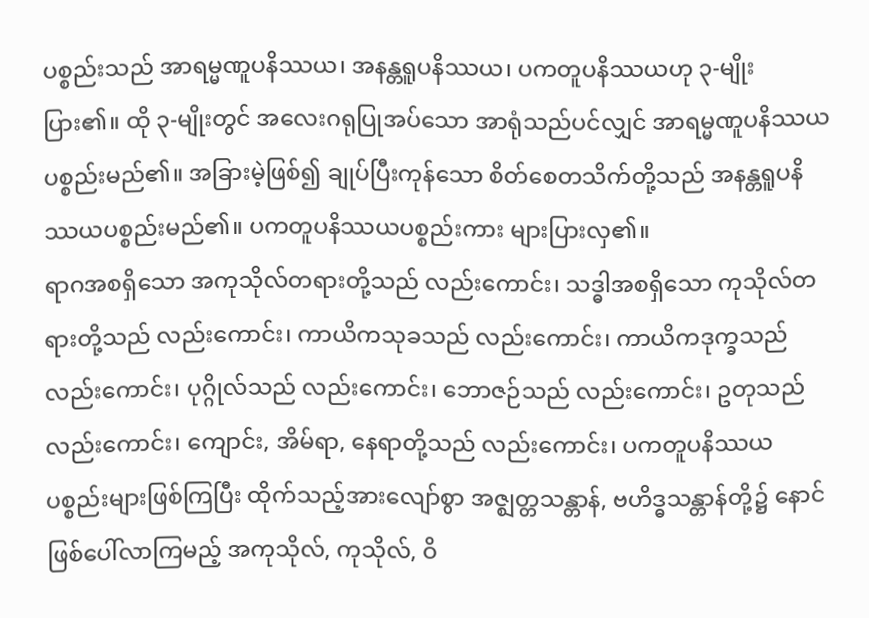ပစ္စည်းသည် အာရမ္မဏူပနိဿယ၊ အနန္တရူပနိဿယ၊ ပကတူပနိဿယဟု ၃-မျိုးပြား၏။ ထို ၃-မျိုးတွင် အလေးဂရုပြုအပ်သော အာရုံသည်ပင်လျှင် အာရမ္မဏူပနိဿယ ပစ္စည်းမည်၏။ အခြားမဲ့ဖြစ်၍ ချုပ်ပြီးကုန်သော စိတ်စေတသိက်တို့သည် အနန္တရူပနိဿယပစ္စည်းမည်၏။ ပကတူပနိဿယပစ္စည်းကား များပြားလှ၏။
ရာဂအစရှိသော အကုသိုလ်တရားတို့သည် လည်းကောင်း၊ သဒ္ဓါအစရှိသော ကုသိုလ်တရားတို့သည် လည်းကောင်း၊ ကာယိကသုခသည် လည်းကောင်း၊ ကာယိကဒုက္ခသည် လည်းကောင်း၊ ပုဂ္ဂိုလ်သည် လည်းကောင်း၊ ဘောဇဉ်သည် လည်းကောင်း၊ ဥတုသည် လည်းကောင်း၊ ကျောင်း, အိမ်ရာ, နေရာတို့သည် လည်းကောင်း၊ ပကတူပနိဿယပစ္စည်းများဖြစ်ကြပြီး ထိုက်သည့်အားလျော်စွာ အဇ္ဈတ္တသန္တာန်, ဗဟိဒ္ဓသန္တာန်တို့၌ နောင်ဖြစ်ပေါ်လာကြမည့် အကုသိုလ်, ကုသိုလ်, ဝိ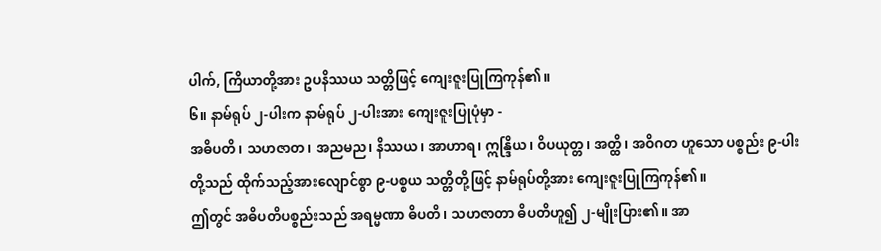ပါက်, ကြိယာတို့အား ဥပနိဿယ သတ္တိဖြင့် ကျေးဇူးပြုကြကုန်၏။
၆။ နာမ်ရုပ် ၂-ပါးက နာမ်ရုပ် ၂-ပါးအား ကျေးဇူးပြုပုံမှာ -
အဓိပတိ၊ သဟဇာတ၊ အညမည၊ နိဿယ၊ အာဟာရ၊ ဣန္ဒြိယ၊ ဝိပယုတ္တ၊ အတ္ထိ၊ အဝိဂတ ဟူသော ပစ္စည်း ၉-ပါးတို့သည် ထိုက်သည့်အားလျောင်စွာ ၉-ပစ္စယ သတ္တိတို့ဖြင့် နာမ်ရုပ်တို့အား ကျေးဇူးပြုကြကုန်၏။
ဤတွင် အဓိပတိပစ္စည်းသည် အရမ္မဏာ ဓိပတိ၊ သဟဇာတာ ဓိပတိဟူ၍ ၂-မျိုးပြား၏။ အာ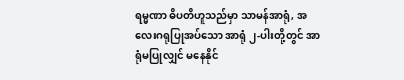ရမ္မဏာ ဓိပတိဟူသည်မှာ သာမန်အာရုံ, အလေးဂရုပြုအပ်သော အာရုံ ၂-ပါးတို့တွင် အာရုံမပြုလျှင် မနေနိုင်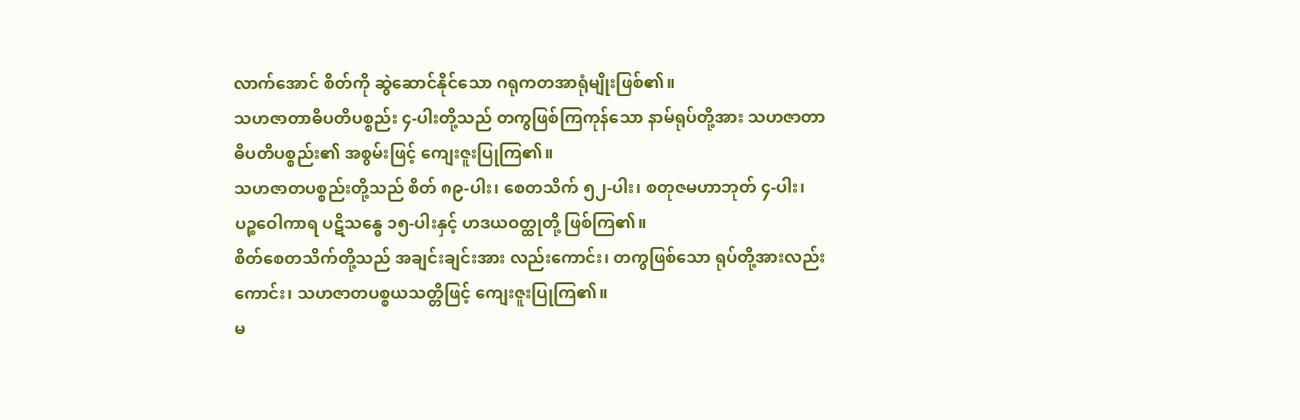လာက်အောင် စိတ်ကို ဆွဲဆောင်နိုင်သော ဂရုကတအာရုံမျိုးဖြစ်၏။
သဟဇာတာဓိပတိပစ္စည်း ၄-ပါးတို့သည် တကွဖြစ်ကြကုန်သော နာမ်ရုပ်တို့အား သဟဇာတာဓိပတိပစ္စည်း၏ အစွမ်းဖြင့် ကျေးဇူးပြုကြ၏။
သဟဇာတပစ္စည်းတို့သည် စိတ် ၈၉-ပါး၊ စေတသိက် ၅၂-ပါး၊ စတုဇမဟာဘုတ် ၄-ပါး၊ ပဉ္စဝေါကာရ ပဋိသန္ဓေ ၁၅-ပါးနှင့် ဟဒယဝတ္ထုတို့ ဖြစ်ကြ၏။
စိတ်စေတသိက်တို့သည် အချင်းချင်းအား လည်းကောင်း၊ တကွဖြစ်သော ရုပ်တို့အားလည်းကောင်း၊ သဟဇာတပစ္စယသတ္တိဖြင့် ကျေးဇူးပြုကြ၏။
မ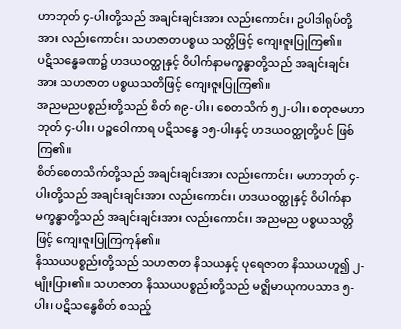ဟာဘုတ် ၄-ပါးတို့သည် အချင်းချင်းအား လည်းကောင်း၊ ဥပါဒါရုပ်တို့အား လည်းကောင်း၊ သဟဇာတပစ္စယ သတ္တိဖြင့် ကျေးဇူးပြုကြ၏။
ပဋိသန္ဓေခဏ၌ ဟဒယဝတ္ထုနှင့် ဝိပါက်နာမက္ခန္ဓာတို့သည် အချင်းချင်းအား သဟဇာတ ပစ္စယသတိဖြင့် ကျေးဇူးပြုကြ၏။
အညမညပစ္စည်းတို့သည် စိတ် ၈၉-ပါး၊ စေတသိက် ၅၂-ပါး၊ စတုဇမဟာဘုတ် ၄-ပါး၊ ပဉ္စဝေါကာရ ပဋိသန္ဓေ ၁၅-ပါးနှင့် ဟဒယဝတ္ထုတို့ပင် ဖြစ်ကြ၏။
စိတ်စေတသိက်တို့သည် အချင်းချင်းအား လည်းကောင်း၊ မဟာဘုတ် ၄-ပါးတို့သည် အချင်းချင်းအား လည်းကောင်း၊ ဟဒယဝတ္ထုနှင့် ဝိပါက်နာမက္ခန္ဓာတို့သည် အချင်းချင်းအား လည်းကောင်း၊ အညမည ပစ္စယသတ္တိဖြင့် ကျေးဇူးပြုကြကုန်၏။
နိဿယပစ္စည်းတို့သည် သဟဇာတ နိသယနှင့် ပုရေဇာတ နိဿယဟူ၍ ၂-မျိုးပြား၏။ သဟဇာတ နိဿယပစ္စည်းတို့သည် မဇ္ဈိမာယုကပသာဒ ၅-ပါး၊ ပဋိသန္ဓေစိတ် စသည့်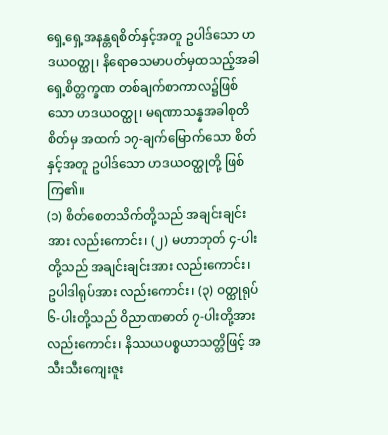ရှေ့ရှေ့အနန္တရစိတ်နှင့်အတူ ဥပါဒ်သော ဟဒယဝတ္ထု၊ နိရောဓသမာပတ်မှထသည့်အခါ ရှေ့စိတ္တက္ခဏ တစ်ချက်စာကာလ၌ဖြစ်သော ဟဒယဝတ္ထု၊ မရဏာသန္နအခါစုတိစိတ်မှ အထက် ၁၇-ချက်မြောက်သော စိတ်နှင့်အတူ ဥပါဒ်သော ဟဒယဝတ္ထုတို့ ဖြစ်ကြ၏။
(၁) စိတ်စေတသိက်တို့သည် အချင်းချင်းအား လည်းကောင်း၊ (၂) မဟာဘုတ် ၄-ပါးတို့သည် အချင်းချင်းအား လည်းကောင်း၊ ဥပါဒါရုပ်အား လည်းကောင်း၊ (၃) ဝတ္ထုရုပ် ၆-ပါးတို့သည် ဝိညာဏဓာတ် ၇-ပါးတို့အား လည်းကောင်း၊ နိဿယပစ္စယာသတ္တိဖြင့် အသီးသီးကျေးဇူး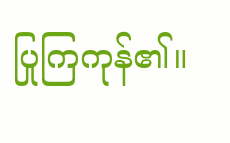ပြုကြကုန်၏။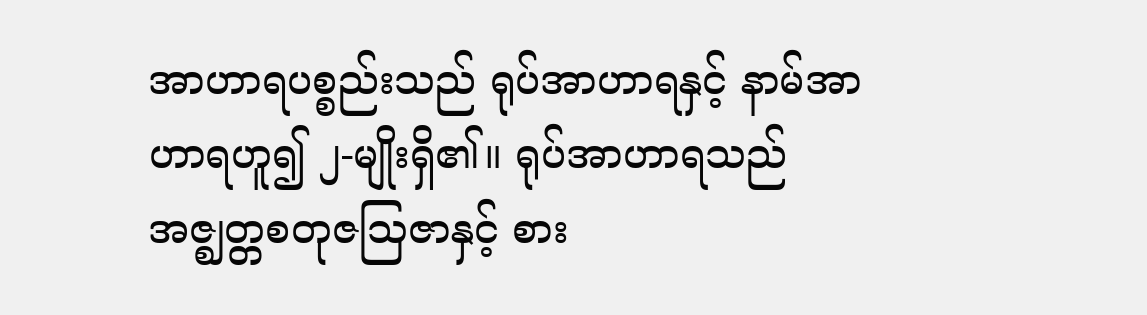အာဟာရပစ္စည်းသည် ရုပ်အာဟာရနှင့် နာမ်အာဟာရဟူ၍ ၂-မျိုးရှိ၏။ ရုပ်အာဟာရသည် အဇ္ဈတ္တစတုဇသြဇာနှင့် စား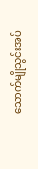သောက်မျိုသွင်းအပ်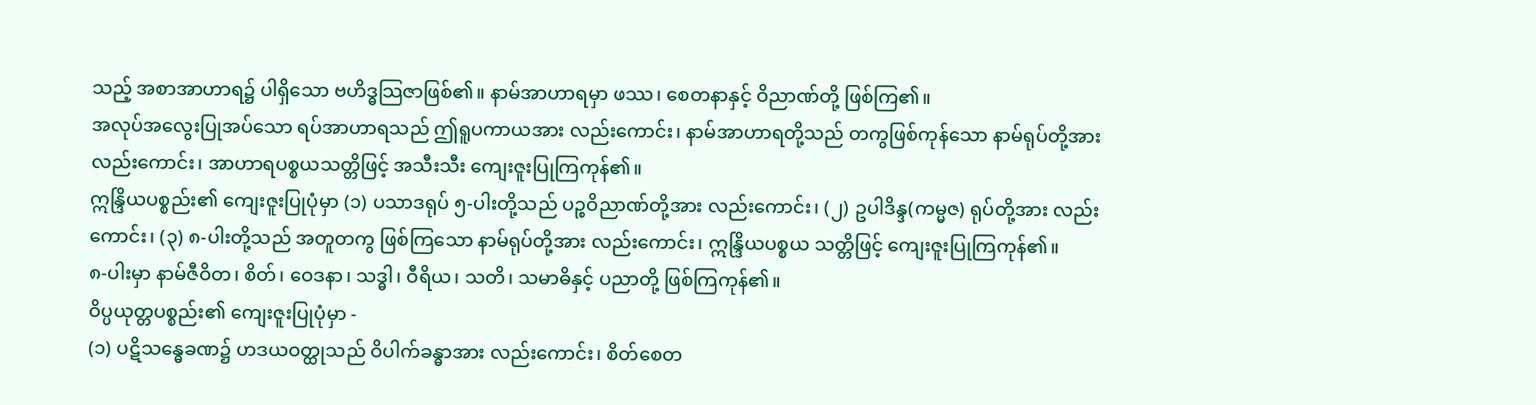သည့် အစာအာဟာရ၌ ပါရှိသော ဗဟိဒ္ဓသြဇာဖြစ်၏။ နာမ်အာဟာရမှာ ဖဿ၊ စေတနာနှင့် ဝိညာဏ်တို့ ဖြစ်ကြ၏။
အလုပ်အလွေးပြုအပ်သော ရပ်အာဟာရသည် ဤရူပကာယအား လည်းကောင်း၊ နာမ်အာဟာရတို့သည် တကွဖြစ်ကုန်သော နာမ်ရုပ်တို့အား လည်းကောင်း၊ အာဟာရပစ္စယသတ္တိဖြင့် အသီးသီး ကျေးဇူးပြုကြကုန်၏။
ဣန္ဒြိယပစ္စည်း၏ ကျေးဇူးပြုပုံမှာ (၁) ပသာဒရုပ် ၅-ပါးတို့သည် ပဉ္စဝိညာဏ်တို့အား လည်းကောင်း၊ (၂) ဥပါဒိန္ဒ(ကမ္မဇ) ရုပ်တို့အား လည်းကောင်း၊ (၃) ၈-ပါးတို့သည် အတူတကွ ဖြစ်ကြသော နာမ်ရုပ်တို့အား လည်းကောင်း၊ ဣန္ဒြိယပစ္စယ သတ္တိဖြင့် ကျေးဇူးပြုကြကုန်၏။
၈-ပါးမှာ နာမ်ဇီဝိတ၊ စိတ်၊ ဝေဒနာ၊ သဒ္ဓါ၊ ဝီရိယ၊ သတိ၊ သမာဓိနှင့် ပညာတို့ ဖြစ်ကြကုန်၏။
ဝိပ္ပယုတ္တပစ္စည်း၏ ကျေးဇူးပြုပုံမှာ -
(၁) ပဋိသန္ဓေခဏ၌ ဟဒယဝတ္ထုသည် ဝိပါက်ခန္ဓာအား လည်းကောင်း၊ စိတ်စေတ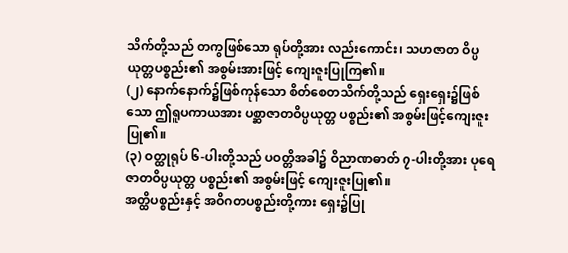သိက်တို့သည် တကွဖြစ်သော ရုပ်တို့အား လည်းကောင်း၊ သဟဇာတ ဝိပ္ပယုတ္တပစ္စည်း၏ အစွမ်းအားဖြင့် ကျေးဇူးပြုကြ၏။
(၂) နောက်နောက်၌ဖြစ်ကုန်သော စိတ်စေတသိက်တို့သည် ရှေးရှေး၌ဖြစ်သော ဤရူပကာယအား ပစ္ဆာဇာတဝိပ္ပယုတ္တ ပစ္စည်း၏ အစွမ်းဖြင့်ကျေးဇူးပြု၏။
(၃) ဝတ္ထုရုပ် ၆-ပါးတို့သည် ပဝတ္တိအခါ၌ ဝိညာဏဓာတ် ၇-ပါးတို့အား ပုရေဇာတဝိပ္ပယုတ္တ ပစ္စည်း၏ အစွမ်းဖြင့် ကျေးဇူးပြု၏။
အတ္ထိပစ္စည်းနှင့် အဝိဂတပစ္စည်းတို့ကား ရှေး၌ပြု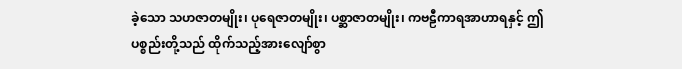ခဲ့သော သဟဇာတမျိုး၊ ပုရေဇာတမျိုး၊ ပစ္ဆာဇာတမျိုး၊ ကဗဠီကာရအာဟာရနှင့် ဤပစ္စည်းတို့သည် ထိုက်သည့်အားလျော်စွာ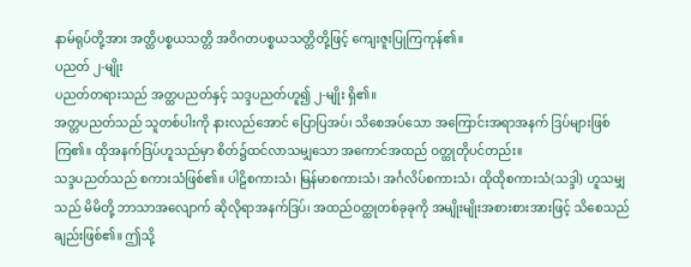နာမ်ရုပ်တို့အား အတ္ထိပစ္စယသတ္တိ အဝိဂတပစ္စယသတ္တိတို့ဖြင့် ကျေးဇူးပြုကြကုန်၏။
ပညတ် ၂-မျိုး
ပညတ်တရားသည် အတ္ထပညတ်နှင့် သဒ္ဒပညတ်ဟူ၍ ၂-မျိုး ရှိ၏။
အတ္တပညတ်သည် သူတစ်ပါးကို နားလည်အောင် ပြောပြအပ်၊ သိစေအပ်သော အကြောင်းအရာအနက် ဒြပ်များဖြစ်ကြ၏။ ထိုအနက်ဒြပ်ဟူသည်မှာ စိတ်၌ထင်လာသမျှသော အကောင်အထည် ဝတ္ထုတိုပင်တည်း။
သဒ္ဒပညတ်သည် စကားသံဖြစ်၏။ ပါဠိစကားသံ၊ မြန်မာစကားသံ၊ အင်္ဂလိပ်စကားသံ၊ ထိုထိုစကားသံ(သဒ္ဒါ) ဟူသမျှသည် မိမိတို့ ဘာသာအလျောက် ဆိုလိုရာအနက်ဒြပ်၊ အထည်ဝတ္ထုတစ်ခုခုကို အမျိုးမျိုးအစားစားအားဖြင့် သိစေသည်ချည်းဖြစ်၏။ ဤသို့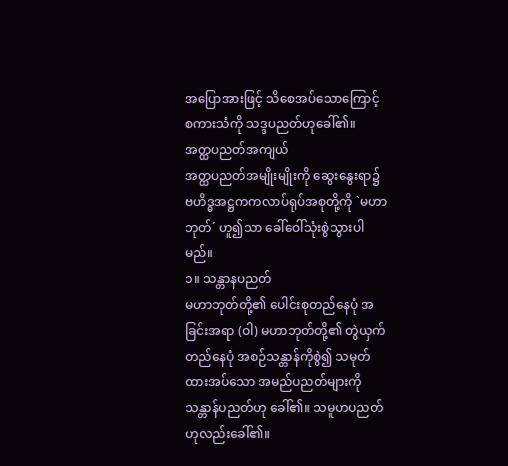အပြောအားဖြင့် သိစေအပ်သောကြောင့် စကားသံကို သဒ္ဒပညတ်ဟုခေါ်၏။
အတ္ထပညတ်အကျယ်
အတ္ထပညတ်အမျိုးမျိုးကို ဆွေးနွေးရာ၌ ဗဟိဒ္ဓအဋ္ဌကကလာပ်ရုပ်အစုတို့ကို `မဟာဘုတ်´ ဟူ၍သာ ခေါ်ဝေါ်သုံးစွဲသွားပါမည်။
၁။ သန္တာနပညတ်
မဟာဘုတ်တို့၏ ပေါင်းစုတည်နေပုံ အခြင်းအရာ (ဝါ) မဟာဘုတ်တို့၏ တွဲယှက်တည်နေပုံ အစဉ်သန္တာန်ကိုစွဲ၍ သမုတ်ထားအပ်သော အမည်ပညတ်များကို သန္တာန်ပညတ်ဟု ခေါ်၏။ သမူဟပညတ်ဟုလည်းခေါ်၏။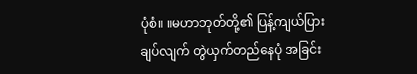ပုံစံ။ ။မဟာဘုတ်တို့၏ ပြန့်ကျယ်ပြားချပ်လျက် တွဲယှက်တည်နေပုံ အခြင်း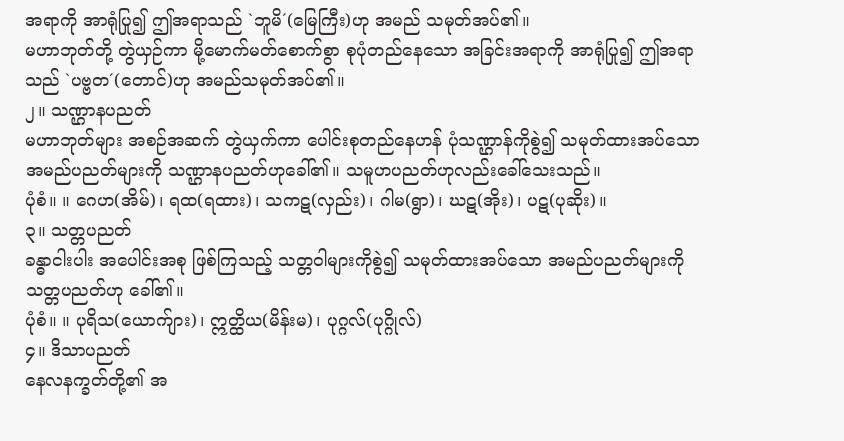အရာကို အာရုံပြု၍ ဤအရာသည် `ဘူမိ´(မြေကြီး)ဟု အမည် သမုတ်အပ်၏။
မဟာဘုတ်တို့ တွဲယှဉ်ကာ မို့မောက်မတ်စောက်စွာ စုပုံတည်နေသော အခြင်းအရာကို အာရုံပြု၍ ဤအရာသည် `ပဗ္ဗတ´(တောင်)ဟု အမည်သမုတ်အပ်၏။
၂။ သဏ္ဌာနပညတ်
မဟာဘုတ်များ အစဉ်အဆက် တွဲယှက်ကာ ပေါင်းစုတည်နေဟန် ပုံသဏ္ဌာန်ကိုစွဲ၍ သမုတ်ထားအပ်သော အမည်ပညတ်များကို သဏ္ဌာနပညတ်ဟုခေါ်၏။ သမူဟပညတ်ဟုလည်းခေါ်သေးသည်။
ပုံစံ။ ။ ဂေဟ(အိမ်)၊ ရထ(ရထား)၊ သကဋ(လှည်း)၊ ဂါမ(ရွာ)၊ ဃဋ(အိုး)၊ ပဋ(ပုဆိုး)။
၃။ သတ္တပညတ်
ခန္ဓာငါးပါး အပေါင်းအစု ဖြစ်ကြသည့် သတ္တဝါများကိုစွဲ၍ သမုတ်ထားအပ်သော အမည်ပညတ်များကို သတ္တပညတ်ဟု ခေါ်၏။
ပုံစံ။ ။ ပုရိသ(ယောက်ျား)၊ ဣတ္ထိယ(မိန်းမ)၊ ပုဂ္ဂလ်(ပုဂ္ဂိုလ်)
၄။ ဒိသာပညတ်
နေလနက္ခတ်တို့၏ အ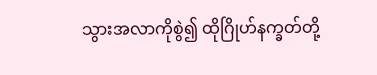သွားအလာကိုစွဲ၍ ထိုဂြိုဟ်နက္ခတ်တို့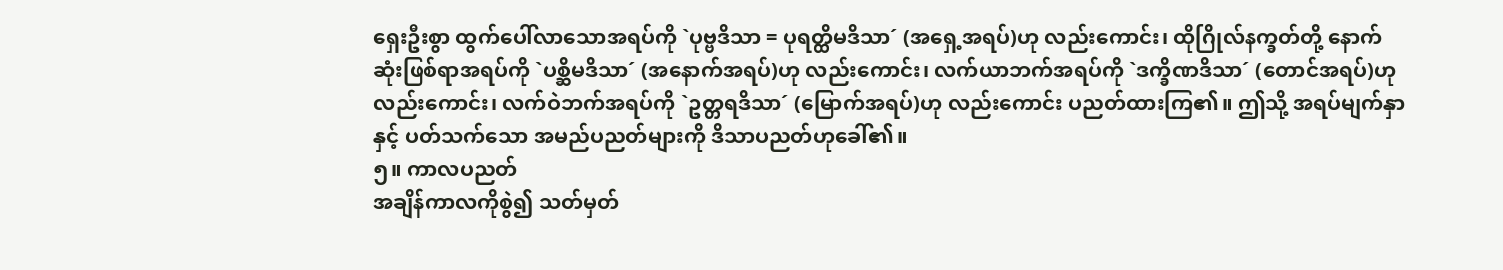ရှေးဦးစွာ ထွက်ပေါ်လာသောအရပ်ကို `ပုဗ္ဗဒိသာ = ပုရတ္ထိမဒိသာ´ (အရှေ့အရပ်)ဟု လည်းကောင်း၊ ထိုဂြိုလ်နက္ခတ်တို့ နောက်ဆုံးဖြစ်ရာအရပ်ကို `ပစ္ဆိမဒိသာ´ (အနောက်အရပ်)ဟု လည်းကောင်း၊ လက်ယာဘက်အရပ်ကို `ဒက္ခိဏဒိသာ´ (တောင်အရပ်)ဟု လည်းကောင်း၊ လက်ဝဲဘက်အရပ်ကို `ဥတ္တရဒိသာ´ (မြောက်အရပ်)ဟု လည်းကောင်း ပညတ်ထားကြ၏။ ဤသို့ အရပ်မျက်နှာနှင့် ပတ်သက်သော အမည်ပညတ်များကို ဒိသာပညတ်ဟုခေါ်၏။
၅။ ကာလပညတ်
အချိန်ကာလကိုစွဲ၍ သတ်မှတ်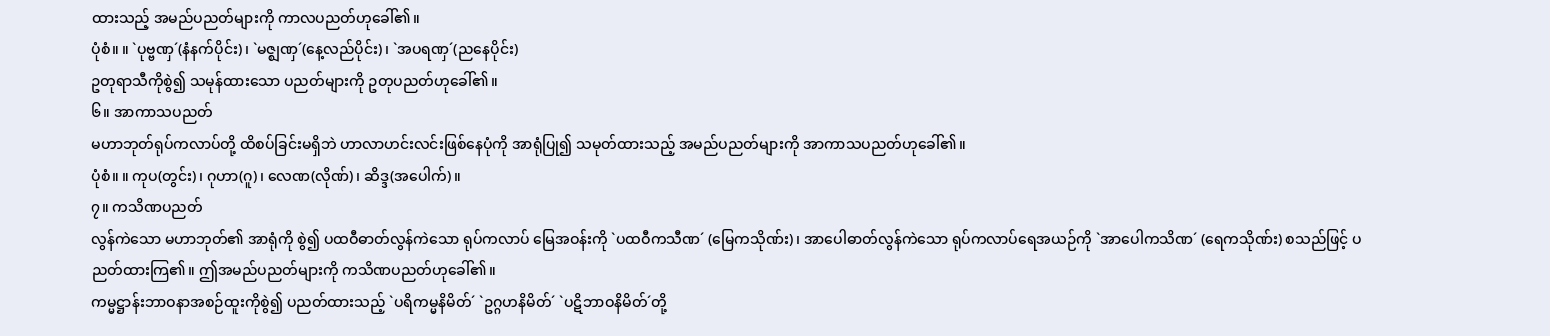ထားသည့် အမည်ပညတ်များကို ကာလပညတ်ဟုခေါ်၏။
ပုံစံ။ ။ `ပုဗ္ဗဏှ´(နံနက်ပိုင်း)၊ `မဇ္ဈဏှ´(နေ့လည်ပိုင်း)၊ `အပရဏှ´(ညနေပိုင်း)
ဥတုရာသီကိုစွဲ၍ သမုန်ထားသော ပညတ်များကို ဥတုပညတ်ဟုခေါ်၏။
၆။ အာကာသပညတ်
မဟာဘုတ်ရုပ်ကလာပ်တို့ ထိစပ်ခြင်းမရှိဘဲ ဟာလာဟင်းလင်းဖြစ်နေပုံကို အာရုံပြု၍ သမုတ်ထားသည့် အမည်ပညတ်များကို အာကာသပညတ်ဟုခေါ်၏။
ပုံစံ။ ။ ကုပ(တွင်း)၊ ဂုဟာ(ဂူ)၊ လေဏ(လိုဏ်)၊ ဆိဒ္ဒ(အပေါက်)။
၇။ ကသိဏပညတ်
လွန်ကဲသော မဟာဘုတ်၏ အာရုံကို စွဲ၍ ပထဝီဓာတ်လွန်ကဲသော ရုပ်ကလာပ် မြေအဝန်းကို `ပထဝီကသီဏ´ (မြေကသိုဏ်း)၊ အာပေါဓာတ်လွန်ကဲသော ရုပ်ကလာပ်ရေအယဉ်ကို `အာပေါကသိဏ´ (ရေကသိုဏ်း) စသည်ဖြင့် ပညတ်ထားကြ၏။ ဤအမည်ပညတ်များကို ကသိဏပညတ်ဟုခေါ်၏။
ကမ္မဋ္ဌာန်းဘာဝနာအစဉ်ထူးကိုစွဲ၍ ပညတ်ထားသည့် `ပရိကမ္မနိမိတ်´ `ဥဂ္ဂဟနိမိတ်´ `ပဋိဘာဝနိမိတ်´တို့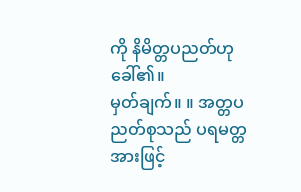ကို နိမိတ္တပညတ်ဟု ခေါ်၏။
မှတ်ချက်။ ။ အတ္တပညတ်စုသည် ပရမတ္တအားဖြင့်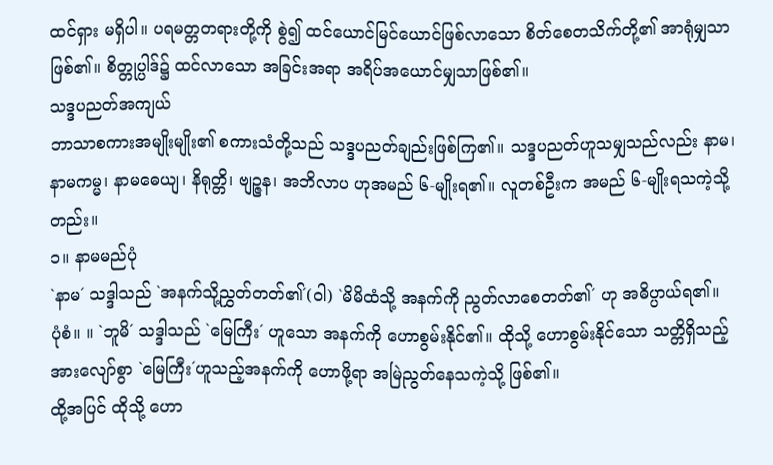ထင်ရှား မရှိပါ။ ပရမတ္တတရားတို့ကို စွဲ၍ ထင်ယောင်မြင်ယောင်ဖြစ်လာသော စိတ်စေတသိက်တို့၏ အာရုံမျှသာ ဖြစ်၏။ စိတ္တုပ္ပါဒ်၌ ထင်လာသော အခြင်းအရာ အရိပ်အယောင်မျှသာဖြစ်၏။
သဒ္ဒပညတ်အကျယ်
ဘာသာစကားအမျိုးမျိုး၏ စကားသံတို့သည် သဒ္ဒပညတ်ချည်းဖြစ်ကြ၏။ သဒ္ဒပညတ်ဟူသမျှသည်လည်း နာမ၊ နာမကမ္မ၊ နာမဓေယျ၊ နိရုတ္တိ၊ ဗျဉ္ဇန၊ အဘိလာပ ဟုအမည် ၆-မျိုးရ၏။ လူတစ်ဦးက အမည် ၆-မျိုးရသကဲ့သို့တည်း။
၁။ နာမမည်ပုံ
`နာမ´ သဒ္ဒါသည် `အနက်သို့ညွှတ်တတ်၏´(ဝါ) `မိမိထံသို့ အနက်ကို ညွတ်လာစေတတ်၏´ ဟု အဓိပ္ပာယ်ရ၏။
ပုံစံ။ ။ `ဘူမိ´ သဒ္ဒါသည် `မြေကြီး´ ဟူသော အနက်ကို ဟောစွမ်းနိုင်၏။ ထိုသို့ ဟောစွမ်းနိုင်သော သတ္တိရှိသည့် အားလျော်စွာ `မြေကြီး´ဟူသည့်အနက်ကို ဟောဖို့ရာ အမြဲညွတ်နေသကဲ့သို့ ဖြစ်၏။
ထို့အပြင် ထိုသို့ ဟော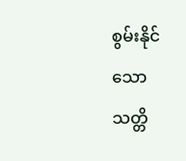စွမ်းနိုင်သော သတ္တိ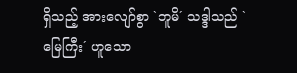ရှိသည့် အားလျော်စွာ `ဘူမိ´ သဒ္ဒါသည် `မြေကြီး´ ဟူသော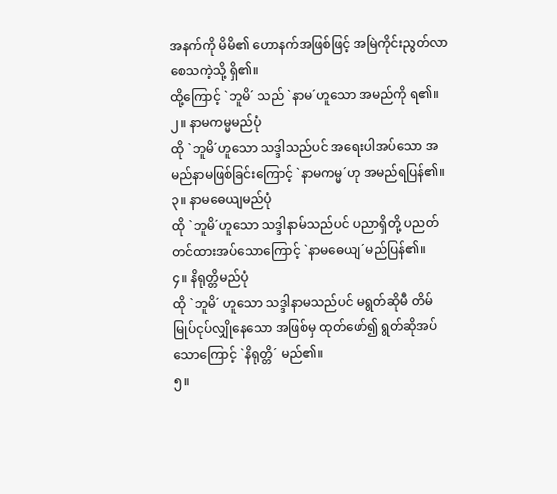အနက်ကို မိမိ၏ ဟောနက်အဖြစ်ဖြင့် အမြဲကိုင်းညွတ်လာစေသကဲ့သို့ ရှိ၏။
ထို့ကြောင့် `ဘူမိ´ သည် `နာမ´ဟူသော အမည်ကို ရ၏။
၂။ နာမကမ္မမည်ပုံ
ထို `ဘူမိ´ဟူသော သဒ္ဒါသည်ပင် အရေးပါအပ်သော အမည်နာမဖြစ်ခြင်းကြောင့် `နာမကမ္မ´ဟု အမည်ရပြန်၏။
၃။ နာမဓေယျမည်ပုံ
ထို `ဘူမိ´ဟူသော သဒ္ဒါနာမ်သည်ပင် ပညာရှိတို့ ပညတ် တင်ထားအပ်သောကြောင့် `နာမဓေယျ´မည်ပြန်၏။
၄။ နိရုတ္တိမည်ပုံ
ထို `ဘူမိ´ ဟူသော သဒ္ဒါနာမသည်ပင် မရွတ်ဆိုမီ တိမ်မြုပ်ငုပ်လျှိုနေသော အဖြစ်မှ ထုတ်ဖော်၍ ရွတ်ဆိုအပ်သောကြောင့် `နိရုတ္တိ´ မည်၏။
၅။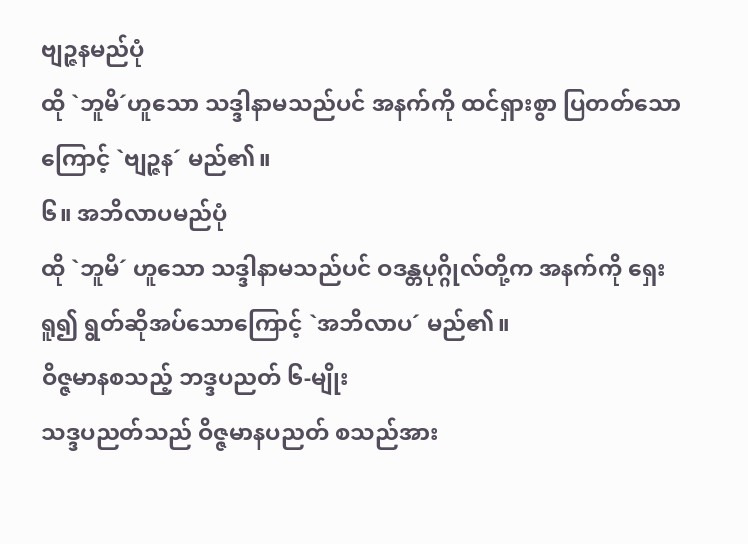ဗျဉ္ဇနမည်ပုံ
ထို `ဘူမိ´ဟူသော သဒ္ဒါနာမသည်ပင် အနက်ကို ထင်ရှားစွာ ပြတတ်သောကြောင့် `ဗျဉ္ဇန´ မည်၏။
၆။ အဘိလာပမည်ပုံ
ထို `ဘူမိ´ ဟူသော သဒ္ဒါနာမသည်ပင် ဝဒန္တပုဂ္ဂိုလ်တို့က အနက်ကို ရှေးရူ၍ ရွတ်ဆိုအပ်သောကြောင့် `အဘိလာပ´ မည်၏။
ဝိဇ္ဇမာနစသည့် ဘဒ္ဒပညတ် ၆-မျိုး
သဒ္ဒပညတ်သည် ဝိဇ္ဇမာနပညတ် စသည်အား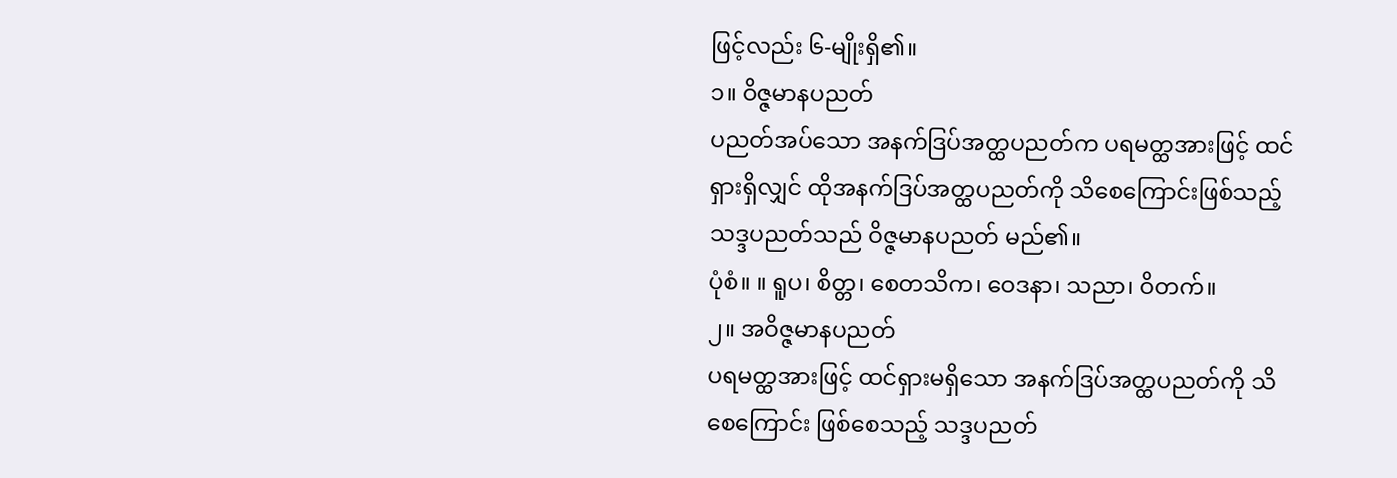ဖြင့်လည်း ၆-မျိုးရှိ၏။
၁။ ဝိဇ္ဇမာနပညတ်
ပညတ်အပ်သော အနက်ဒြပ်အတ္ထပညတ်က ပရမတ္ထအားဖြင့် ထင်ရှားရှိလျှင် ထိုအနက်ဒြပ်အတ္ထပညတ်ကို သိစေကြောင်းဖြစ်သည့် သဒ္ဒပညတ်သည် ဝိဇ္ဇမာနပညတ် မည်၏။
ပုံစံ။ ။ ရူပ၊ စိတ္တ၊ စေတသိက၊ ဝေဒနာ၊ သညာ၊ ဝိတက်။
၂။ အဝိဇ္ဇမာနပညတ်
ပရမတ္ထအားဖြင့် ထင်ရှားမရှိသော အနက်ဒြပ်အတ္ထပညတ်ကို သိစေကြောင်း ဖြစ်စေသည့် သဒ္ဒပညတ်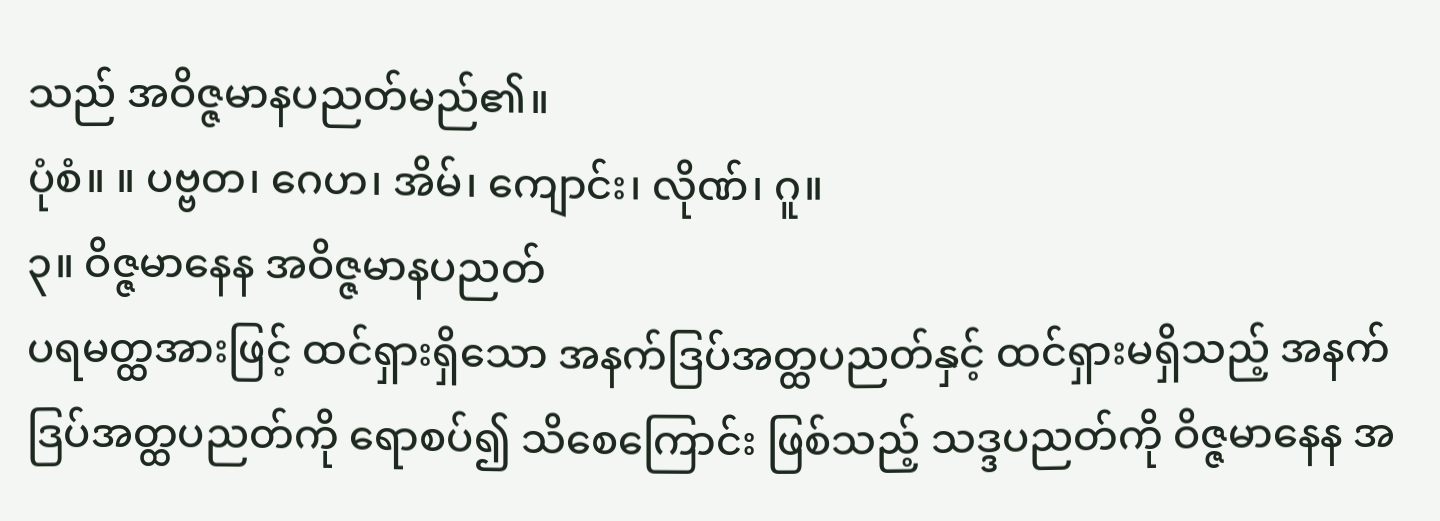သည် အဝိဇ္ဇမာနပညတ်မည်၏။
ပုံစံ။ ။ ပဗ္ဗတ၊ ဂေဟ၊ အိမ်၊ ကျောင်း၊ လိုဏ်၊ ဂူ။
၃။ ဝိဇ္ဇမာနေန အဝိဇ္ဇမာနပညတ်
ပရမတ္ထအားဖြင့် ထင်ရှားရှိသော အနက်ဒြပ်အတ္ထပညတ်နှင့် ထင်ရှားမရှိသည့် အနက်ဒြပ်အတ္ထပညတ်ကို ရောစပ်၍ သိစေကြောင်း ဖြစ်သည့် သဒ္ဒပညတ်ကို ဝိဇ္ဇမာနေန အ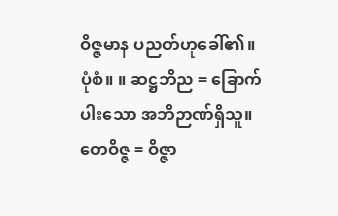ဝိဇ္ဇမာန ပညတ်ဟုခေါ်၏။
ပုံစံ။ ။ ဆဋ္ဌဘိည = ခြောက်ပါးသော အဘိဉာဏ်ရှိသူ။
တေဝိဇ္ဇ = ဝိဇ္ဇာ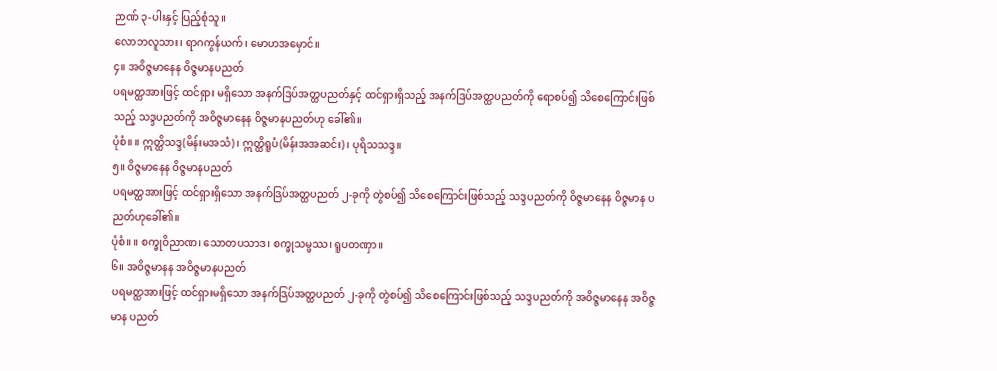ဉာဏ် ၃-ပါးနှင့် ပြည့်စုံသူ။
လောဘလူသား၊ ရာဂကွန်ယက်၊ မောဟအမှောင်။
၄။ အဝိဇ္ဇမာနေန ဝိဇ္ဇမာနပညတ်
ပရမတ္ထအားဖြင့် ထင်ရှား မရှိသော အနက်ဒြပ်အတ္ထပညတ်နှင့် ထင်ရှားရှိသည့် အနက်ဒြပ်အတ္ထပညတ်ကို ရောစပ်၍ သိစေကြောင်းဖြစ်သည့် သဒ္ဒပညတ်ကို အဝိဇ္ဇမာနေန ဝိဇ္ဇမာနပညတ်ဟု ခေါ်၏။
ပုံစံ။ ။ ဣတ္ထိသဒ္ဒ(မိန်းမအသံ)၊ ဣတ္ထိရူပံ(မိန်းအအဆင်း)၊ ပုရိသသဒ္ဒ။
၅။ ဝိဇ္ဇမာနေန ဝိဇ္ဇမာနပညတ်
ပရမတ္ထအားဖြင့် ထင်ရှားရှိသော အနက်ဒြပ်အတ္ထပညတ် ၂-ခုကို တွဲစပ်၍ သိစေကြောင်းဖြစ်သည့် သဒ္ဒပညတ်ကို ဝိဇ္ဇမာနေန ဝိဇ္ဇမာန ပညတ်ဟုခေါ်၏။
ပုံစံ။ ။ စက္ခုဝိညာဏ၊ သောတပသာဒ၊ စက္ခုသမ္ဖဿ၊ ရူပတဏှာ။
၆။ အဝိဇ္ဇမာနန အဝိဇ္ဇမာနပညတ်
ပရမတ္ထအားဖြင့် ထင်ရှားမရှိသော အနက်ဒြပ်အတ္ထပညတ် ၂-ခုကို တွဲစပ်၍ သိစေကြောင်းဖြစ်သည့် သဒ္ဒပညတ်ကို အဝိဇ္ဇမာနေန အဝိဇ္ဇမာန ပညတ်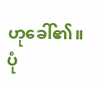ဟုခေါ်၏။
ပုံ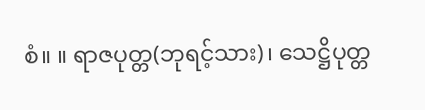စံ။ ။ ရာဇပုတ္တ(ဘုရင့်သား)၊ သေဋ္ဌိပုတ္တ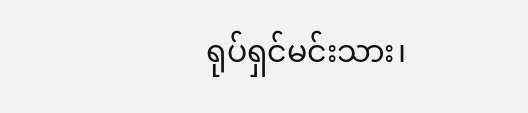ရုပ်ရှင်မင်းသား၊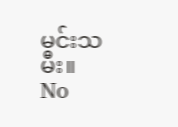မင်းသမီး။
No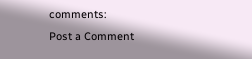comments:
Post a Comment